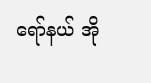ရော်နယ် အို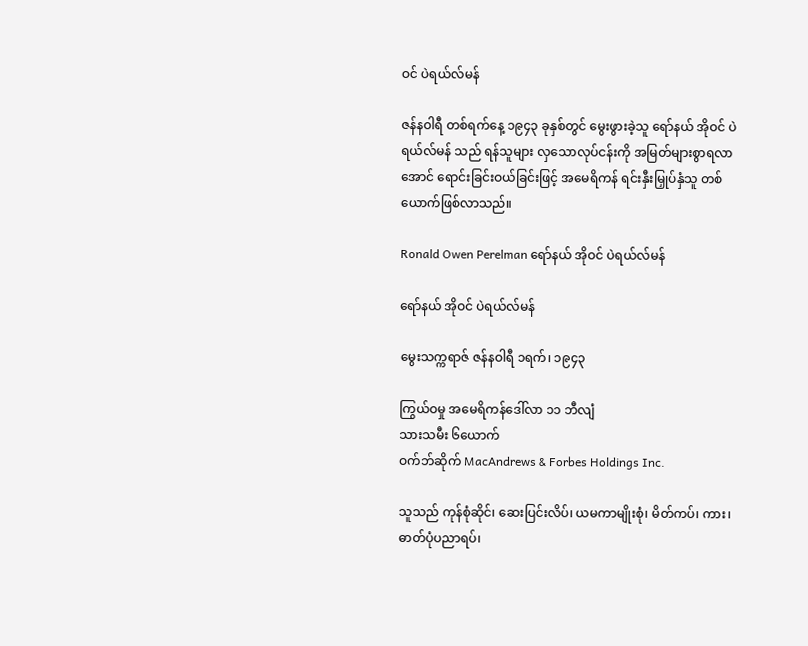ဝင် ပဲရယ်လ်မန်

ဇန်နဝါရီ တစ်ရက်နေ့ ၁၉၄၃ ခုနှစ်တွင် မွေးဖွားခဲ့သူ ရော်နယ် အိုဝင် ပဲရယ်လ်မန် သည် ရန်သူများ လှသောလုပ်ငန်းကို အမြတ်များစွာရလာအောင် ရောင်းခြင်းဝယ်ခြင်းဖြင့် အမေရိကန် ရင်းနှီးမြှုပ်နှံသူ တစ်ယောက်ဖြစ်လာသည်။

Ronald Owen Perelman ရော်နယ် အိုဝင် ပဲရယ်လ်မန်

ရော်နယ် အိုဝင် ပဲရယ်လ်မန်

မွေးသက္ကရာဇ် ဇန်နဝါရီ ၁ရက်၊ ၁၉၄၃

ကြွယ်ဝမှု အမေရိကန်ဒေါ်လာ ၁၁ ဘီလျံ
သားသမီး ၆ယောက်
ဝက်ဘ်ဆိုက် MacAndrews & Forbes Holdings Inc.

သူသည် ကုန်စုံဆိုင်၊ ဆေးပြင်းလိပ်၊ ယမကာမျိုးစုံ၊ မိတ်ကပ်၊ ကား၊ ဓာတ်ပုံပညာရပ်၊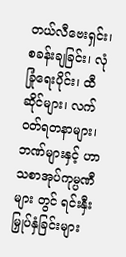တယ်လီဗေးရှင်း၊ စခန်းချခြင်း၊ လုံခြုံရေးပိုင်း၊ ထီဆိုင်များ၊ လက်ဝတ်ရတနာများ၊ ဘဏ်များနှင့် ဟာသစာအုပ်ကုမ္ပဏီများ တွင် ရင်းနှီးမြှုပ်နှံခြင်းများ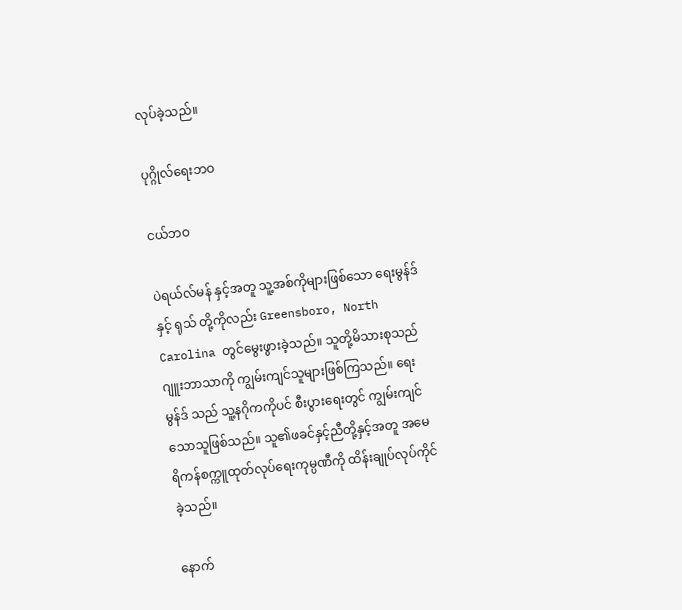လုပ်ခဲ့သည်။

ပုဂ္ဂိုလ်ရေးဘဝ

ငယ်ဘဝ

ပဲရယ်လ်မန် နှင့်အတူ သူ့အစ်ကိုများဖြစ်သော ရေးမွန်ဒ် နှင့် ရုသ် တို့ကိုလည်း Greensboro, North Carolina တွင်မွေးဖွားခဲ့သည်။ သူတို့မိသားစုသည် ဂျူးဘာသာကို ကျွမ်းကျင်သူများဖြစ်ကြသည်။ ရေးမွန်ဒ် သည် သူ့နဂိုကကိုပင် စီးပွားရေးတွင် ကျွမ်းကျင်သောသူဖြစ်သည်။ သူ၏ဖခင်နှင့်ညီတို့နှင့်အတူ အမေရိကန်စက္ကူထုတ်လုပ်ရေးကုမ္ပဏီကို ထိန်းချုပ်လုပ်ကိုင်ခဲ့သည်။

နောက်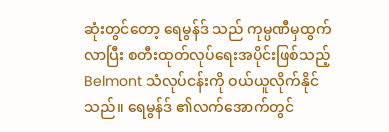ဆုံးတွင်တော့ ရေမွန်ဒ် သည် ကုမ္ပဏီမှထွက်လာပြီး စတီးထုတ်လုပ်ရေးအပိုင်းဖြစ်သည့် Belmont သံလုပ်ငန်းကို ဝယ်ယူလိုက်နိုင်သည်။ ရေမွန်ဒ် ၏လက်အောက်တွင်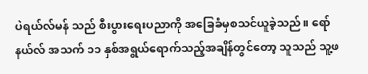ပဲရယ်လ်မန် သည် စီးပွားရေးပညာကို အခြေခံမှစသင်ယူခဲ့သည်။ ရော်နယ်လ် အသက် ၁၁ နှစ်အရွယ်ရောက်သည့်အချိန်တွင်တော့ သူသည် သူ့ဖ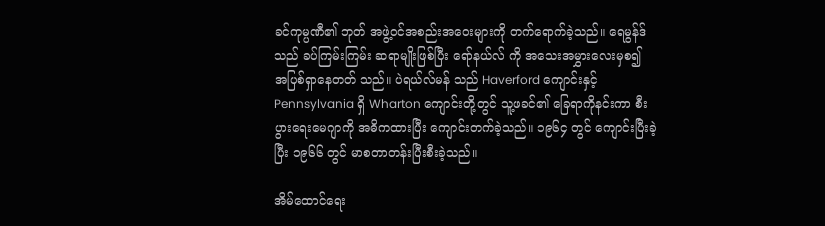ခင်ကုမ္ပဏီ၏ ဘုတ် အဖွဲ့ဝင်အစည်းအဝေးများကို တက်ရောက်ခဲ့သည်။ ရေမွန်ဒ် သည် ခပ်ကြမ်းကြမ်း ဆရာမျိုးဖြစ်ပြီး ရော်နယ်လ် ကို အသေးအမွှားလေးမှစ၍ အပြစ်ရှာနေတတ် သည်။ ပဲရယ်လ်မန် သည် Haverford ကျောင်းနှင့် Pennsylvania ရှိ Wharton ကျောင်းတို့တွင် သူ့ဖခင်၏ ခြေရာကိုနင်းကာ စီးပွားရေးမေဂျာကို အဓိကထားပြီး ကျောင်းတက်ခဲ့သည်။ ၁၉၆၄ တွင် ကျောင်းပြီးခဲ့ပြီး ၁၉၆၆ တွင် မာစတာတန်းပြီးစီးခဲ့သည်။

အိမ်ထောင်ရေး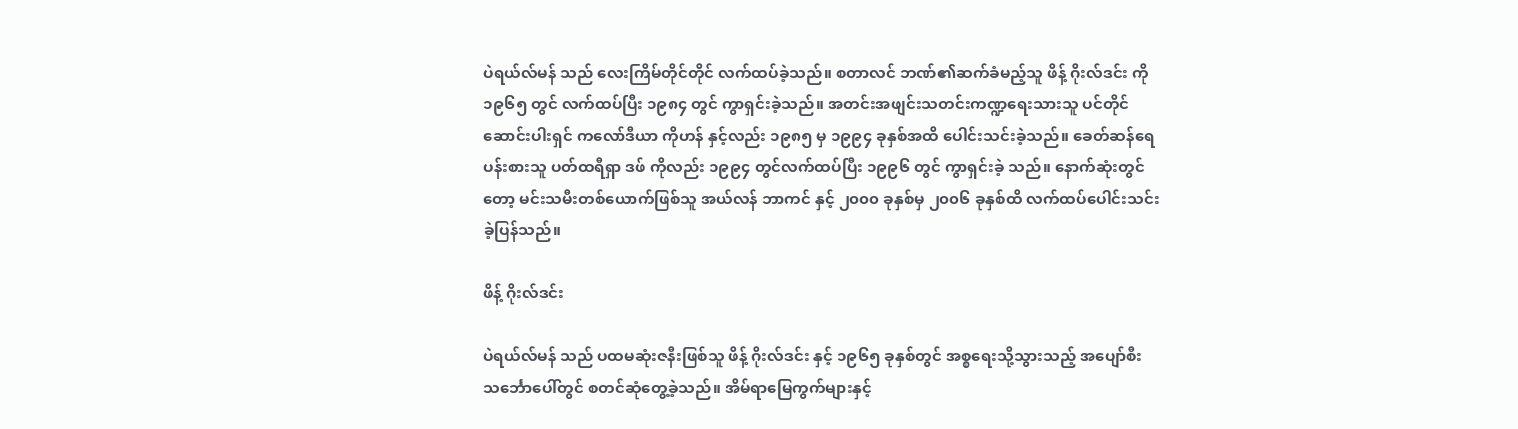ပဲရယ်လ်မန် သည် လေးကြိမ်တိုင်တိုင် လက်ထပ်ခဲ့သည်။ စတာလင် ဘဏ်၏ဆက်ခံမည့်သူ ဖိန့် ဂိုးလ်ဒင်း ကို ၁၉၆၅ တွင် လက်ထပ်ပြီး ၁၉၈၄ တွင် ကွာရှင်းခဲ့သည်။ အတင်းအဖျင်းသတင်းကဏ္ဍရေးသားသူ ပင်တိုင်ဆောင်းပါးရှင် ကလော်ဒီယာ ကိုဟန် နှင့်လည်း ၁၉၈၅ မှ ၁၉၉၄ ခုနှစ်အထိ ပေါင်းသင်းခဲ့သည်။ ခေတ်ဆန်ရေပန်းစားသူ ပတ်ထရီရှာ ဒဖ် ကိုလည်း ၁၉၉၄ တွင်လက်ထပ်ပြီး ၁၉၉၆ တွင် ကွာရှင်းခဲ့ သည်။ နောက်ဆုံးတွင်တော့ မင်းသမီးတစ်ယောက်ဖြစ်သူ အယ်လန် ဘာကင် နှင့် ၂၀၀၀ ခုနှစ်မှ ၂၀၀၆ ခုနှစ်ထိ လက်ထပ်ပေါင်းသင်းခဲ့ပြန်သည်။

ဖိန့် ဂိုးလ်ဒင်း

ပဲရယ်လ်မန် သည် ပထမဆုံးဇနီးဖြစ်သူ ဖိန့် ဂိုးလ်ဒင်း နှင့် ၁၉၆၅ ခုနှစ်တွင် အစ္စရေးသို့သွားသည့် အပျော်စီးသင်္ဘောပေါ်တွင် စတင်ဆုံတွေ့ခဲ့သည်။ အိမ်ရာမြေကွက်များနှင့်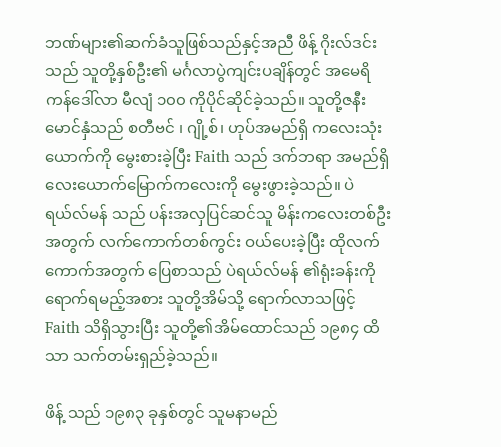ဘဏ်များ၏ဆက်ခံသူဖြစ်သည်နှင့်အညီ ဖိန့် ဂိုးလ်ဒင်း သည် သူတို့နှစ်ဦး၏ မင်္ဂလာပွဲကျင်းပချိန်တွင် အမေရိကန်ဒေါ်လာ မီလျံ ၁၀၀ ကိုပိုင်ဆိုင်ခဲ့သည်။ သူတို့ဇနီးမောင်နှံသည် စတီဗင် ၊ ဂျို့စ်၊ ဟုပ်အမည်ရှိ ကလေးသုံးယောက်ကို မွေးစားခဲ့ပြီး Faith သည် ဒက်ဘရာ အမည်ရှိ လေးယောက်မြောက်ကလေးကို မွေးဖွားခဲ့သည်။ ပဲရယ်လ်မန် သည် ပန်းအလှပြင်ဆင်သူ မိန်းကလေးတစ်ဦးအတွက် လက်ကောက်တစ်ကွင်း ဝယ်ပေးခဲ့ပြီး ထိုလက်ကောက်အတွက် ပြေစာသည် ပဲရယ်လ်မန် ၏ရုံးခန်းကိုရောက်ရမည့်အစား သူတို့အိမ်သို့ ရောက်လာသဖြင့် Faith သိရှိသွားပြီး သူတို့၏အိမ်ထောင်သည် ၁၉၈၄ ထိသာ သက်တမ်းရှည်ခဲ့သည်။

ဖိန့် သည် ၁၉၈၃ ခုနှစ်တွင် သူမနာမည်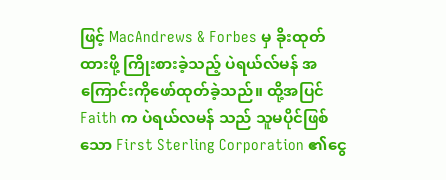ဖြင့် MacAndrews & Forbes မှ ခိုးထုတ်ထားဖို့ ကြိုးစားခဲ့သည့် ပဲရယ်လ်မန် အကြောင်းကိုဖော်ထုတ်ခဲ့သည်။ ထို့အပြင် Faith က ပဲရယ်လမန် သည် သူမပိုင်ဖြစ်သော First Sterling Corporation ၏ငွေ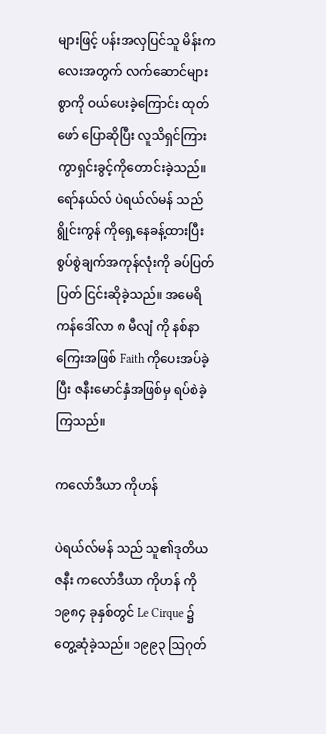များဖြင့် ပန်းအလှပြင်သူ မိန်းကလေးအတွက် လက်ဆောင်များစွာကို ဝယ်ပေးခဲ့ကြောင်း ထုတ်ဖော် ပြောဆိုပြီး လူသိရှင်ကြား ကွာရှင်းခွင့်ကိုတောင်းခဲ့သည်။ ရော်နယ်လ် ပဲရယ်လ်မန် သည် ရွိုင်းကွန် ကိုရှေ့နေခန့်ထားပြီး စွပ်စွဲချက်အကုန်လုံးကို ခပ်ပြတ်ပြတ် ငြင်းဆိုခဲ့သည်။ အမေရိကန်ဒေါ်လာ ၈ မီလျံ ကို နစ်နာကြေးအဖြစ် Faith ကိုပေးအပ်ခဲ့ပြီး ဇနီးမောင်နှံအဖြစ်မှ ရပ်စဲခဲ့ကြသည်။

ကလော်ဒီယာ ကိုဟန်

ပဲရယ်လ်မန် သည် သူ၏ဒုတိယဇနီး ကလော်ဒီယာ ကိုဟန် ကို ၁၉၈၄ ခုနှစ်တွင် Le Cirque ၌တွေ့ဆုံခဲ့သည်။ ၁၉၉၃ ဩဂုတ်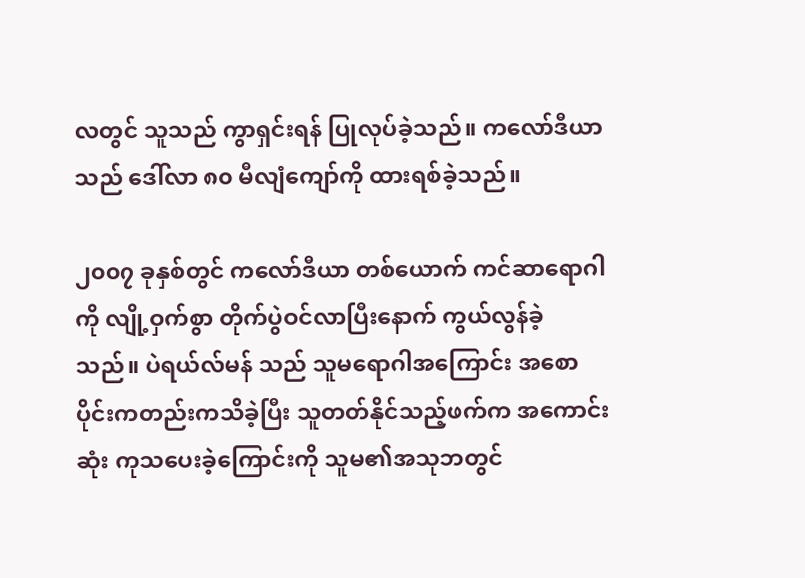လတွင် သူသည် ကွာရှင်းရန် ပြုလုပ်ခဲ့သည်။ ကလော်ဒီယာ သည် ဒေါ်လာ ၈၀ မီလျံကျော်ကို ထားရစ်ခဲ့သည်။

၂၀၀၇ ခုနှစ်တွင် ကလော်ဒီယာ တစ်ယောက် ကင်ဆာရောဂါကို လျို့ဝှက်စွာ တိုက်ပွဲဝင်လာပြီးနောက် ကွယ်လွန်ခဲ့ သည်။ ပဲရယ်လ်မန် သည် သူမရောဂါအကြောင်း အစောပိုင်းကတည်းကသိခဲ့ပြီး သူတတ်နိုင်သည့်ဖက်က အကောင်းဆုံး ကုသပေးခဲ့ကြောင်းကို သူမ၏အသုဘတွင်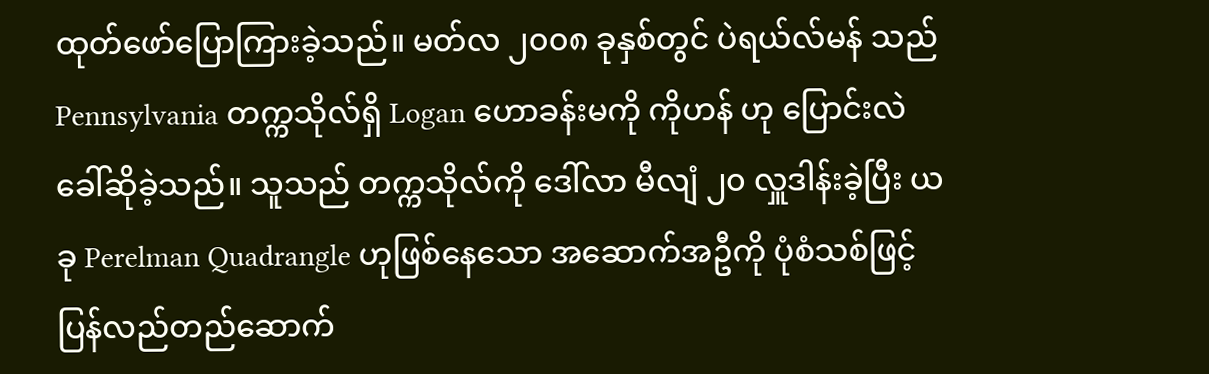ထုတ်ဖော်ပြောကြားခဲ့သည်။ မတ်လ ၂၀၀၈ ခုနှစ်တွင် ပဲရယ်လ်မန် သည် Pennsylvania တက္ကသိုလ်ရှိ Logan ဟောခန်းမကို ကိုဟန် ဟု ပြောင်းလဲခေါ်ဆိုခဲ့သည်။ သူသည် တက္ကသိုလ်ကို ဒေါ်လာ မီလျံ ၂၀ လှူဒါန်းခဲ့ပြီး ယခု Perelman Quadrangle ဟုဖြစ်နေသော အဆောက်အဦကို ပုံစံသစ်ဖြင့်ပြန်လည်တည်ဆောက်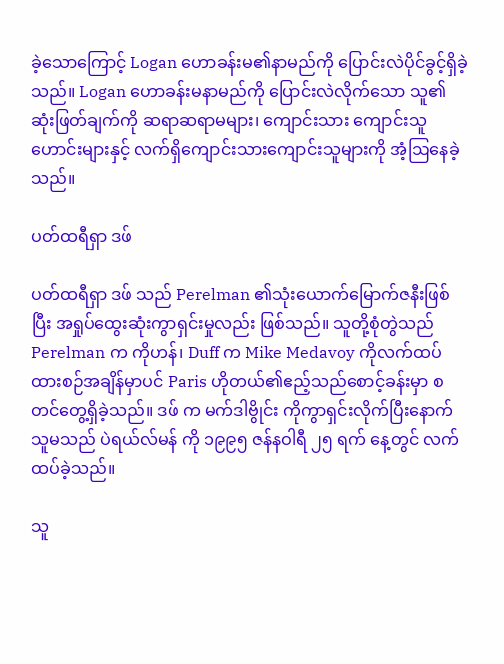ခဲ့သောကြောင့် Logan ဟောခန်းမ၏နာမည်ကို ပြောင်းလဲပိုင်ခွင့်ရှိခဲ့သည်။ Logan ဟောခန်းမနာမည်ကို ပြောင်းလဲလိုက်သော သူ၏ဆုံးဖြတ်ချက်ကို ဆရာဆရာမများ၊ ကျောင်းသား ကျောင်းသူဟောင်းများနှင့် လက်ရှိကျောင်းသားကျောင်းသူများကို အံ့ဩနေခဲ့သည်။

ပတ်ထရီရှာ ဒဖ်

ပတ်ထရီရှာ ဒဖ် သည် Perelman ၏သုံးယောက်မြောက်ဇနီးဖြစ်ပြီး အရှုပ်ထွေးဆုံးကွာရှင်းမှုလည်း ဖြစ်သည်။ သူတို့စုံတွဲသည် Perelman က ကိုဟန်၊ Duff က Mike Medavoy ကိုလက်ထပ်ထားစဉ်အချိန်မှာပင် Paris ဟိုတယ်၏ဧည့်သည်စောင့်ခန်းမှာ စတင်တွေ့ရှိခဲ့သည်။ ဒဖ် က မက်ဒါဗွိုင်း ကိုကွာရှင်းလိုက်ပြီးနောက် သူမသည် ပဲရယ်လ်မန် ကို ၁၉၉၅ ဇန်နဝါရီ ၂၅ ရက် နေ့တွင် လက်ထပ်ခဲ့သည်။

သူ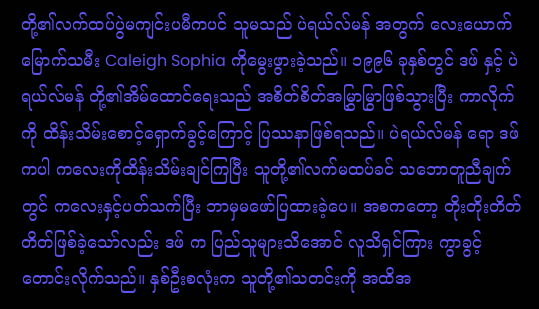တို့၏လက်ထပ်ပွဲမကျင်းပမီကပင် သူမသည် ပဲရယ်လ်မန် အတွက် လေးယောက်မြောက်သမီး Caleigh Sophia ကိုမွေးဖွားခဲ့သည်။ ၁၉၉၆ ခုနှစ်တွင် ဒဖ် နှင့် ပဲရယ်လ်မန် တို့၏အိမ်ထောင်ရေးသည် အစိတ်စိတ်အမြွှာမြွာဖြစ်သွားပြီး ကာလိုက် ကို ထိန်းသိမ်းစောင့်ရှောက်ခွင့်ကြောင့် ပြဿနာဖြစ်ရသည်။ ပဲရယ်လ်မန် ရော ဒဖ် ကပါ ကလေးကိုထိန်းသိမ်းချင်ကြပြီး သူတို့၏လက်မထပ်ခင် သဘောတူညီချက် တွင် ကလေးနှင့်ပတ်သက်ပြီး ဘာမှမဖော်ပြထားခဲ့ပေ။ အစကတော့ တိုးတိုးတိတ်တိတ်ဖြစ်ခဲ့သော်လည်း ဒဖ် က ပြည်သူများသိအောင် လူသိရှင်ကြား ကွာခွင့်တောင်းလိုက်သည်။ နှစ်ဦးစလုံးက သူတို့၏သတင်းကို အထိအ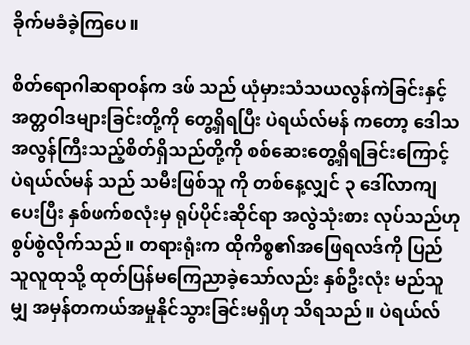ခိုက်မခံခဲ့ကြပေ။

စိတ်ရောဂါဆရာဝန်က ဒဖ် သည် ယုံမှားသံသယလွန်ကဲခြင်းနှင့်အတ္တဝါဒများခြင်းတို့ကို တွေ့ရှိရပြီး ပဲရယ်လ်မန် ကတော့ ဒေါသအလွန်ကြီးသည့်စိတ်ရှိသည်တို့ကို စစ်ဆေးတွေ့ရှိရခြင်းကြောင့် ပဲရယ်လ်မန် သည် သမီးဖြစ်သူ ကို တစ်နေ့လျှင် ၃ ဒေါ်လာကျပေးပြီး နှစ်ဖက်စလုံးမှ ရုပ်ပိုင်းဆိုင်ရာ အလွဲသုံးစား လုပ်သည်ဟု စွပ်စွဲလိုက်သည်။ တရားရုံးက ထိုကိစ္စ၏အဖြေရလဒ်ကို ပြည်သူလူထုသို့ ထုတ်ပြန်မကြေညာခဲ့သော်လည်း နှစ်ဦးလုံး မည်သူမျှ အမှန်တကယ်အမှုနိုင်သွားခြင်းမရှိဟု သိရသည်။ ပဲရယ်လ်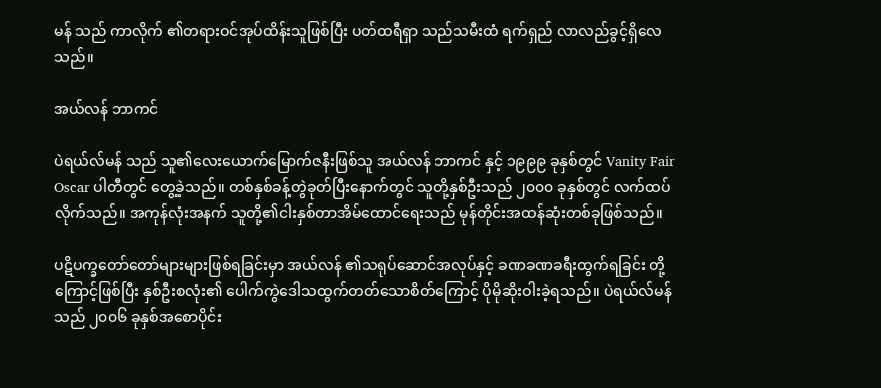မန် သည် ကာလိုက် ၏တရားဝင်အုပ်ထိန်းသူဖြစ်ပြီး ပတ်ထရီရှာ သည်သမီးထံ ရက်ရှည် လာလည်ခွင့်ရှိလေသည်။

အယ်လန် ဘာကင်

ပဲရယ်လ်မန် သည် သူ၏လေးယောက်မြောက်ဇနီးဖြစ်သူ အယ်လန် ဘာကင် နှင့် ၁၉၉၉ ခုနှစ်တွင် Vanity Fair Oscar ပါတီတွင် တွေ့ခဲ့သည်။ တစ်နှစ်ခန့်တွဲခုတ်ပြီးနောက်တွင် သူတို့နှစ်ဦးသည် ၂၀၀၀ ခုနှစ်တွင် လက်ထပ်လိုက်သည်။ အကုန်လုံးအနက် သူတို့၏ငါးနှစ်တာအိမ်ထောင်ရေးသည် မုန်တိုင်းအထန်ဆုံးတစ်ခုဖြစ်သည်။

ပဋိပက္ခတော်တော်များများဖြစ်ရခြင်းမှာ အယ်လန် ၏သရုပ်ဆောင်အလုပ်နှင့် ခဏခဏခရီးထွက်ရခြင်း တို့ကြောင့်ဖြစ်ပြီး နှစ်ဦးစလုံး၏ ပေါက်ကွဲဒေါသထွက်တတ်သောစိတ်ကြောင့် ပိုမိုဆိုးဝါးခဲ့ရသည်။ ပဲရယ်လ်မန် သည် ၂၀၀၆ ခုနှစ်အစောပိုင်း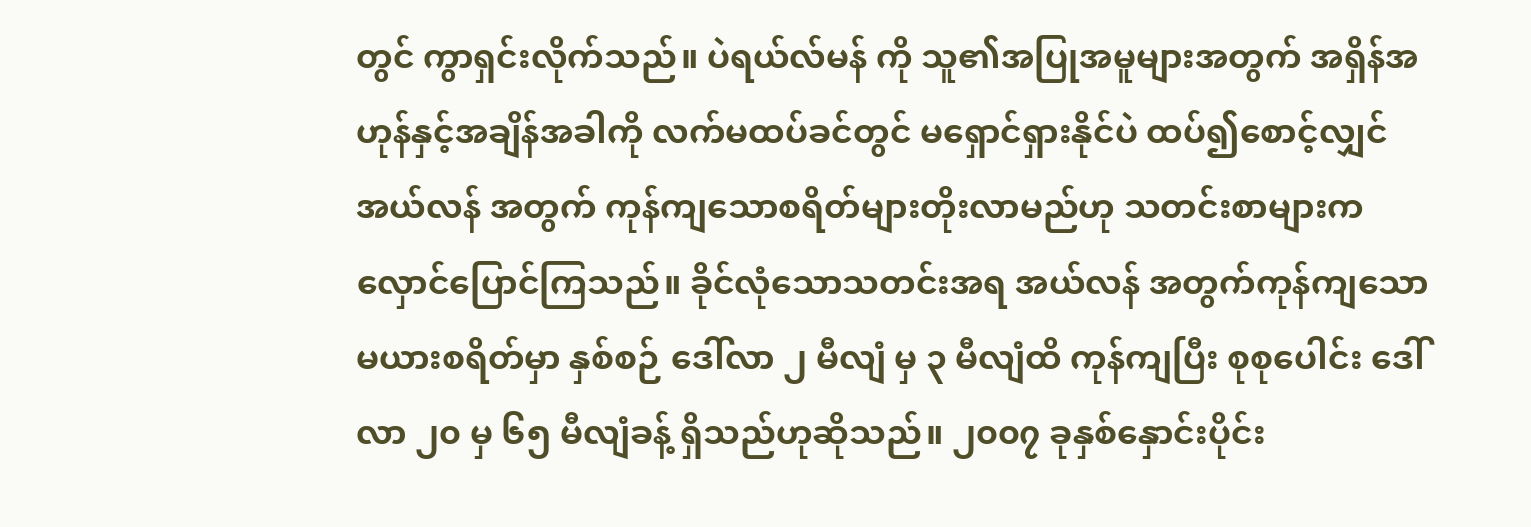တွင် ကွာရှင်းလိုက်သည်။ ပဲရယ်လ်မန် ကို သူ၏အပြုအမူများအတွက် အရှိန်အဟုန်နှင့်အချိန်အခါကို လက်မထပ်ခင်တွင် မရှောင်ရှားနိုင်ပဲ ထပ်၍စောင့်လျှင် အယ်လန် အတွက် ကုန်ကျသောစရိတ်များတိုးလာမည်ဟု သတင်းစာများက လှောင်ပြောင်ကြသည်။ ခိုင်လုံသောသတင်းအရ အယ်လန် အတွက်ကုန်ကျသော မယားစရိတ်မှာ နှစ်စဉ် ဒေါ်လာ ၂ မီလျံ မှ ၃ မီလျံထိ ကုန်ကျပြီး စုစုပေါင်း ဒေါ်လာ ၂၀ မှ ၆၅ မီလျံခန့် ရှိသည်ဟုဆိုသည်။ ၂၀၀၇ ခုနှစ်နှောင်းပိုင်း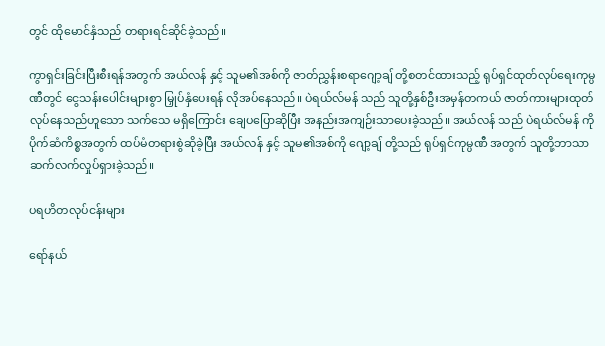တွင် ထိုမောင်နှံသည် တရားရင်ဆိုင်ခဲ့သည်။

ကွာရှင်းခြင်းပြီးစီးရန်အတွက် အယ်လန် နှင့် သူမ၏အစ်ကို ဇာတ်ညွှန်းစရာဂျော့ချ် တို့စတင်ထားသည့် ရုပ်ရှင်ထုတ်လုပ်ရေးကုမ္ပဏီတွင် ငွေသန်းပေါင်းများစွာ မြှုပ်နှံပေးရန် လိုအပ်နေသည်။ ပဲရယ်လ်မန် သည် သူတို့နှစ်ဦးအမှန်တကယ် ဇာတ်ကားများထုတ်လုပ်နေသည်ဟူသော သက်သေ မရှိကြောင်း ချေပပြောဆိုပြီး အနည်းအကျဉ်းသာပေးခဲ့သည်။ အယ်လန် သည် ပဲရယ်လ်မန် ကို ပိုက်ဆံကိစ္စအတွက် ထပ်မံတရားစွဲဆိုခဲ့ပြီး အယ်လန် နှင့် သူမ၏အစ်ကို ဂျော့ချ် တို့သည် ရုပ်ရှင်ကုမ္ပဏီ အတွက် သူတို့ဘာသာဆက်လက်လှုပ်ရှားခဲ့သည်။

ပရဟိတလုပ်ငန်းများ

ရော်နယ်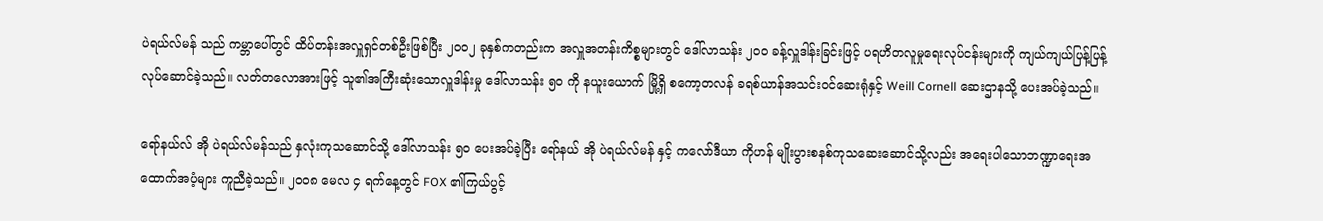ပဲရယ်လ်မန် သည် ကမ္ဘာပေါ်တွင် ထိပ်တန်းအလှူရှင်တစ်ဦးဖြစ်ပြီး ၂၀၀၂ ခုနှစ်ကတည်းက အလှူအတန်းကိစ္စများတွင် ဒေါ်လာသန်း ၂၀၀ ခန့်လှူဒါန်းခြင်းဖြင့် ပရဟိတလူမှုရေးလုပ်ငန်းများကို ကျယ်ကျယ်ပြန့်ပြန့်လုပ်ဆောင်ခဲ့သည်။ လတ်တလောအားဖြင့် သူ၏အကြီးဆုံးသောလှူဒါန်းမှု ဒေါ်လာသန်း ၅၀ ကို နယူးယောက် မြို့ရှိ စကော့တလန် ခရစ်ယာန်အသင်းဝင်ဆေးရုံနှင့် Weill Cornell ဆေးဌာနသို့ ပေးအပ်ခဲ့သည်။

ရော်နယ်လ် အို ပဲရယ်လ်မန်သည် နှလုံးကုသဆောင်သို့ ဒေါ်လာသန်း ၅၀ ပေးအပ်ခဲ့ပြီး ရော်နယ် အို ပဲရယ်လ်မန် နှင့် ကလော်ဒီယာ ကိုဟန် မျိုးပွားစနစ်ကုသဆေးဆောင်သို့လည်း အရေးပါသောဘဏ္ဍာရေးအထောက်အပံ့များ ကူညီခဲ့သည်။ ၂၀၀၈ မေလ ၄ ရက်နေ့တွင် FOX ၏ကြယ်ပွင့်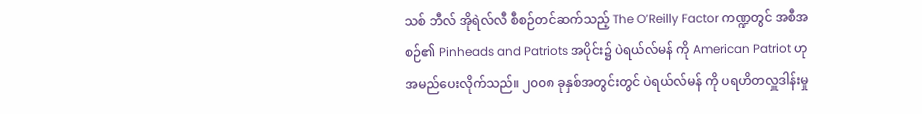သစ် ဘီလ် အိုရဲလ်လီ စီစဉ်တင်ဆက်သည့် The O’Reilly Factor ကဏ္ဍတွင် အစီအစဉ်၏ Pinheads and Patriots အပိုင်း၌ ပဲရယ်လ်မန် ကို American Patriot ဟု အမည်ပေးလိုက်သည်။ ၂၀၀၈ ခုနှစ်အတွင်းတွင် ပဲရယ်လ်မန် ကို ပရဟိတလှူဒါန်းမှု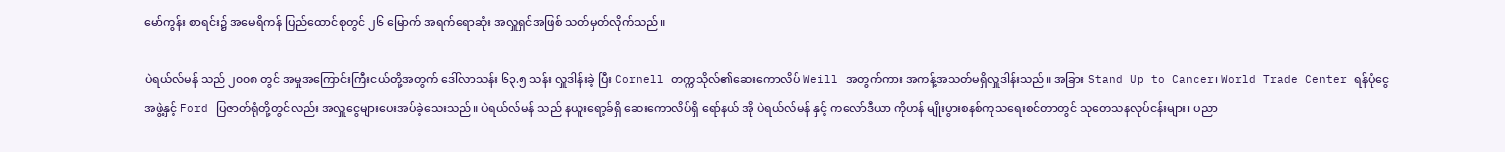မော်ကွန်း စာရင်း၌ အမေရိကန် ပြည်ထောင်စုတွင် ၂၆ မြောက် အရက်ရောဆုံး အလှူရှင်အဖြစ် သတ်မှတ်လိုက်သည်။

ပဲရယ်လ်မန် သည် ၂၀၀၈ တွင် အမှုအကြောင်းကြီးငယ်တို့အတွက် ဒေါ်လာသန်း ၆၃.၅ သန်း လှူဒါန်းခဲ့ ပြီး Cornell တက္ကသိုလ်၏ဆေးကောလိပ် Weill အတွက်ကား အကန့်အသတ်မရှိလှူဒါန်းသည်။ အခြား Stand Up to Cancer၊ World Trade Center ရန်ပုံငွေအဖွဲ့နှင့် Ford ပြဇာတ်ရုံတို့တွင်လည်း အလှူငွေများပေးအပ်ခဲ့သေးသည်။ ပဲရယ်လ်မန် သည် နယူးရော့ခ်ရှိ ဆေးကောလိပ်ရှိ ရော်နယ် အို ပဲရယ်လ်မန် နှင့် ကလော်ဒီယာ ကိုဟန် မျိုးပွားစနစ်ကုသရေးစင်တာတွင် သုတေသနလုပ်ငန်းများ၊ ပညာ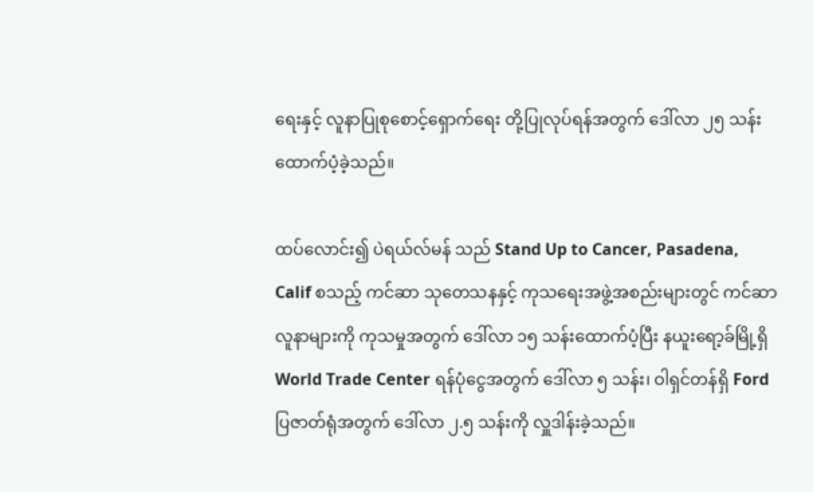ရေးနှင့် လူနာပြုစုစောင့်ရှောက်ရေး တို့ပြုလုပ်ရန်အတွက် ဒေါ်လာ ၂၅ သန်း ထောက်ပံ့ခဲ့သည်။

ထပ်လောင်း၍ ပဲရယ်လ်မန် သည် Stand Up to Cancer, Pasadena, Calif စသည့် ကင်ဆာ သုတေသနနှင့် ကုသရေးအဖွဲ့အစည်းများတွင် ကင်ဆာလူနာများကို ကုသမှုအတွက် ဒေါ်လာ ၁၅ သန်းထောက်ပံ့ပြီး နယူးရော့ခ်မြို့ရှိ World Trade Center ရန်ပုံငွေအတွက် ဒေါ်လာ ၅ သန်း၊ ဝါရှင်တန်ရှိ Ford ပြဇာတ်ရုံအတွက် ဒေါ်လာ ၂.၅ သန်းကို လှူဒါန်းခဲ့သည်။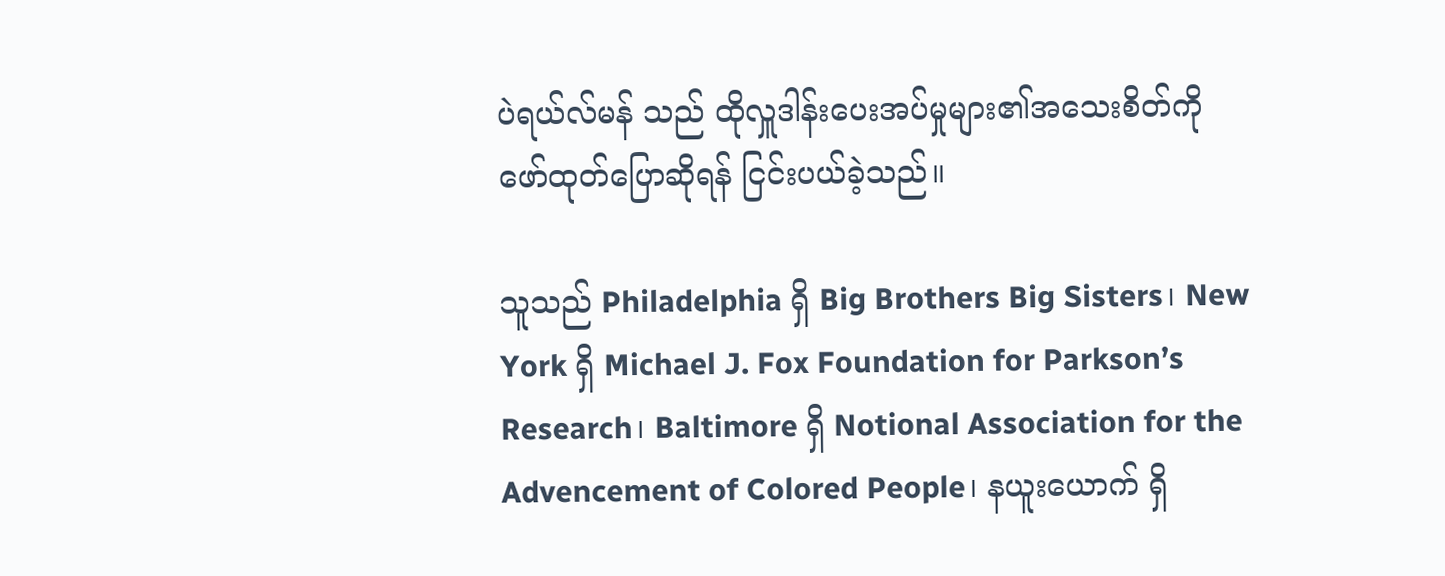ပဲရယ်လ်မန် သည် ထိုလှူဒါန်းပေးအပ်မှုများ၏အသေးစိတ်ကို ဖော်ထုတ်ပြောဆိုရန် ငြင်းပယ်ခဲ့သည်။

သူသည် Philadelphia ရှိ Big Brothers Big Sisters၊ New York ရှိ Michael J. Fox Foundation for Parkson’s Research၊ Baltimore ရှိ Notional Association for the Advencement of Colored People၊ နယူးယောက် ရှိ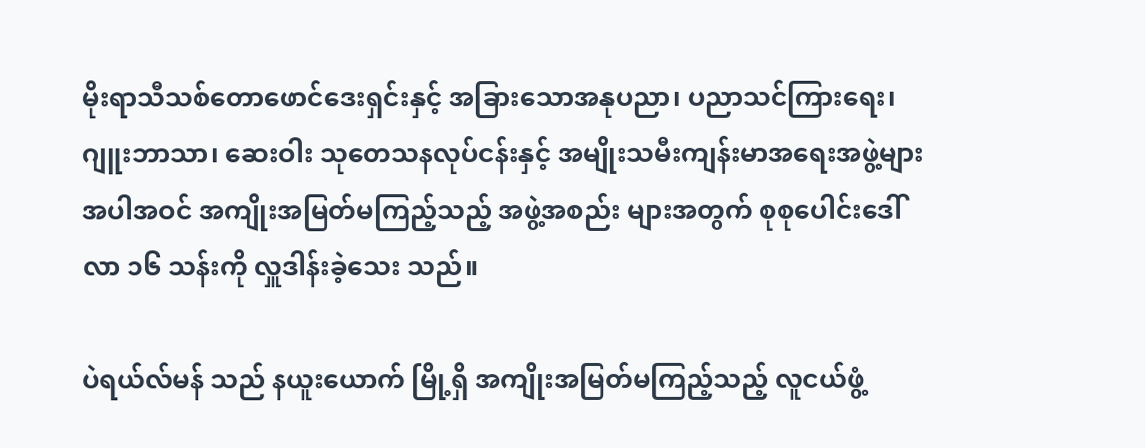မိုးရာသီသစ်တောဖောင်ဒေးရှင်းနှင့် အခြားသောအနုပညာ၊ ပညာသင်ကြားရေး၊ ဂျူးဘာသာ၊ ဆေးဝါး သုတေသနလုပ်ငန်းနှင့် အမျိုးသမီးကျန်းမာအရေးအဖွဲ့များအပါအဝင် အကျိုးအမြတ်မကြည့်သည့် အဖွဲ့အစည်း များအတွက် စုစုပေါင်းဒေါ်လာ ၁၆ သန်းကို လှူဒါန်းခဲ့သေး သည်။

ပဲရယ်လ်မန် သည် နယူးယောက် မြို့ရှိ အကျိုးအမြတ်မကြည့်သည့် လူငယ်ဖွံ့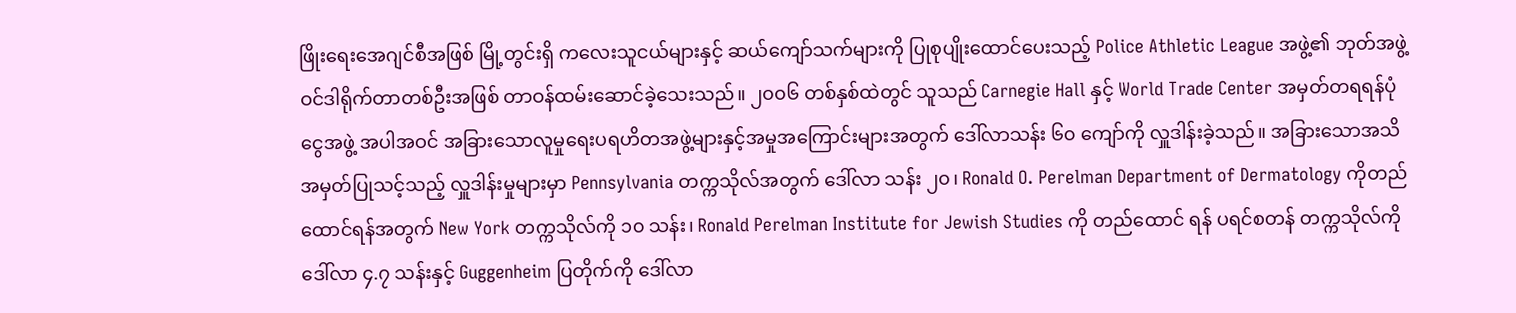ဖြိုးရေးအေဂျင်စီအဖြစ် မြို့တွင်းရှိ ကလေးသူငယ်များနှင့် ဆယ်ကျော်သက်များကို ပြုစုပျိုးထောင်ပေးသည့် Police Athletic League အဖွဲ့၏ ဘုတ်အဖွဲ့ဝင်ဒါရိုက်တာတစ်ဦးအဖြစ် တာဝန်ထမ်းဆောင်ခဲ့သေးသည်။ ၂၀၀၆ တစ်နှစ်ထဲတွင် သူသည် Carnegie Hall နှင့် World Trade Center အမှတ်တရရန်ပုံငွေအဖွဲ့ အပါအဝင် အခြားသောလူမှုရေးပရဟိတအဖွဲ့များနှင့်အမှုအကြောင်းများအတွက် ဒေါ်လာသန်း ၆၀ ကျော်ကို လှူဒါန်းခဲ့သည်။ အခြားသောအသိအမှတ်ပြုသင့်သည့် လှူဒါန်းမှုများမှာ Pennsylvania တက္ကသိုလ်အတွက် ဒေါ်လာ သန်း ၂၀၊ Ronald O. Perelman Department of Dermatology ကိုတည်ထောင်ရန်အတွက် New York တက္ကသိုလ်ကို ၁၀ သန်း၊ Ronald Perelman Institute for Jewish Studies ကို တည်ထောင် ရန် ပရင်စတန် တက္ကသိုလ်ကို ဒေါ်လာ ၄.၇ သန်းနှင့် Guggenheim ပြတိုက်ကို ဒေါ်လာ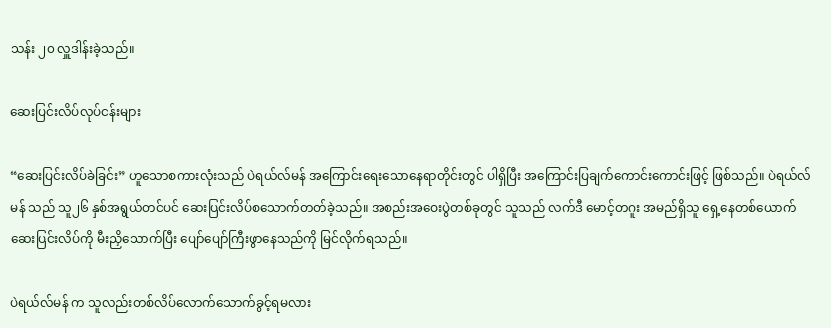သန်း ၂၀ လှူဒါန်းခဲ့သည်။

ဆေးပြင်းလိပ်လုပ်ငန်းများ

“ဆေးပြင်းလိပ်ခဲခြင်း” ဟူသောစကားလုံးသည် ပဲရယ်လ်မန် အကြောင်းရေးသောနေရာတိုင်းတွင် ပါရှိပြီး အကြောင်းပြချက်ကောင်းကောင်းဖြင့် ဖြစ်သည်။ ပဲရယ်လ်မန် သည် သူ၂၆ နှစ်အရွယ်တင်ပင် ဆေးပြင်းလိပ်စသောက်တတ်ခဲ့သည်။ အစည်းအဝေးပွဲတစ်ခုတွင် သူသည် လက်ဒီ မောင့်တဂူး အမည်ရှိသူ ရှေ့နေတစ်ယောက် ဆေးပြင်းလိပ်ကို မီးညှိသောက်ပြီး ပျော်ပျော်ကြီးဖွာနေသည်ကို မြင်လိုက်ရသည်။

ပဲရယ်လ်မန် က သူလည်းတစ်လိပ်လောက်သောက်ခွင့်ရမလား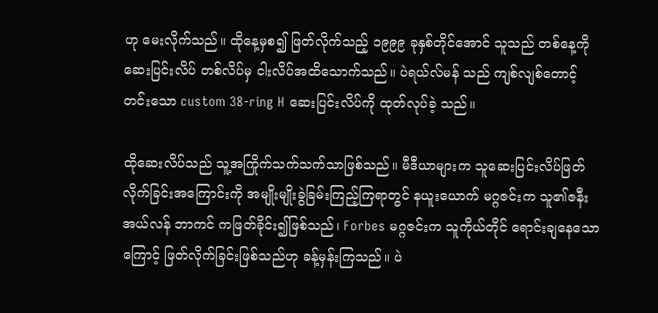ဟု မေးလိုက်သည်။ ထိုနေ့မှစ၍ ဖြတ်လိုက်သည့် ၁၉၉၉ ခုနှစ်တိုင်အောင် သူသည် တစ်နေ့ကို ဆေးပြင်းလိပ် တစ်လိပ်မှ ငါးလိပ်အထိသောက်သည်။ ပဲရယ်လ်မန် သည် ကျစ်လျစ်တောင့်တင်းသော custom 38-ring H ဆေးပြင်းလိပ်ကို ထုတ်လုပ်ခဲ့ သည်။

ထိုဆေးလိပ်သည် သူ့အကြိုက်သက်သက်သာဖြစ်သည်။ မီဒီယာများက သူဆေးပြင်းလိပ်ဖြတ်လိုက်ခြင်းအကြောင်းကို အမျိုးမျိုးခွဲခြမ်းကြည့်ကြရာတွင် နယူးယောက် မဂ္ဂဇင်းက သူ၏ဇနီး အယ်လန် ဘာကင် ကဖြတ်ခိုင်း၍ဖြစ်သည်၊ Forbes မဂ္ဂဇင်းက သူကိုယ်တိုင် ရောင်းချနေသောကြောင့် ဖြတ်လိုက်ခြင်းဖြစ်သည်ဟု ခန့်မှန်းကြသည်။ ပဲ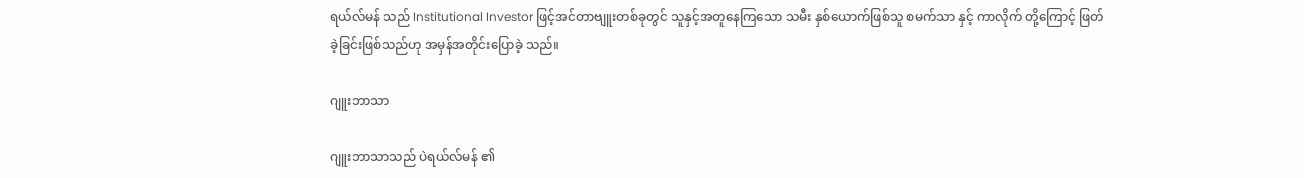ရယ်လ်မန် သည် Institutional Investor ဖြင့်အင်တာဗျူးတစ်ခုတွင် သူနှင့်အတူနေကြသော သမီး နှစ်ယောက်ဖြစ်သူ စမက်သာ နှင့် ကာလိုက် တို့ကြောင့် ဖြတ်ခဲ့ခြင်းဖြစ်သည်ဟု အမှန်အတိုင်းပြောခဲ့ သည်။

ဂျူးဘာသာ

ဂျူးဘာသာသည် ပဲရယ်လ်မန် ၏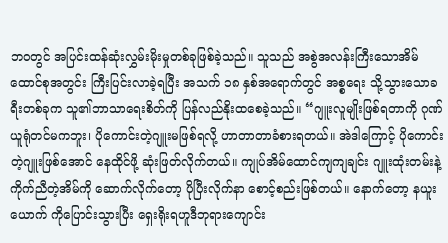ဘဝတွင် အပြင်းထန်ဆုံးလွှမ်းမိုးမှုတစ်ခုဖြစ်ခဲ့သည်။ သူသည် အစွဲအလန်းကြီးသောအိမ်ထောင်စုအတွင်း ကြီးပြင်းလာခဲ့ရပြီး အသက် ၁၈ နှစ်အရောက်တွင် အစ္စရေး သို့သွားသောခရီးတစ်ခုက သူ၏ဘာသာရေးစိတ်ကို ပြန်လည်နိုးထစေခဲ့သည်။ “ဂျူးလူမျိုးဖြစ်ရတာကို ဂုဏ်ယူရုံတင်မကဘူး၊ ပိုကောင်းတဲ့ဂျူးမဖြစ်ရလို့ ဟာတာတာခံစားရတယ်။ အဲဒါကြောင့် ပိုကောင်းတဲ့ဂျူးဖြစ်အောင် နေထိုင်ဖို့ ဆုံးဖြတ်လိုက်တယ်။ ကျုပ်အိမ်ထောင်ကျကျချင်း ဂျူးထုံးတမ်းနဲ့ကိုက်ညီတဲ့အိမ်ကို ဆောက်လိုက်တော့ ပိုပြီးလိုက်နာ စောင့်စည်းဖြစ်တယ်။ နောက်တော့ နယူးယောက် ကိုပြောင်းသွားပြီး ရှေးရိုးရဟူဒီဘုရားကျောင်း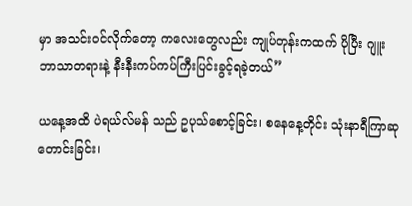မှာ အသင်းဝင်လိုက်တော့ ကလေးတွေလည်း ကျုပ်တုန်းကထက် ပိုပြီး ဂျူးဘာသာတရားနဲ့ နီးနီးကပ်ကပ်ကြီးပြင်းခွင့်ရခဲ့တယ်”

ယနေ့အထိ ပဲရယ်လ်မန် သည် ဥပုသ်စောင့်ခြင်း၊ စနေနေ့တိုင်း သုံးနာရီကြာဆုတောင်းခြင်း၊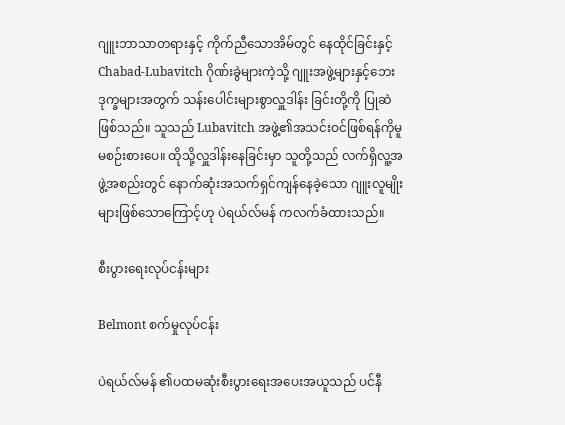ဂျူးဘာသာတရားနှင့် ကိုက်ညီသောအိမ်တွင် နေထိုင်ခြင်းနှင့် Chabad-Lubavitch ဂိုဏ်းခွဲများကဲ့သို့ ဂျူးအဖွဲ့များနှင့်ဘေးဒုက္ခများအတွက် သန်းပေါင်းများစွာလှူဒါန်း ခြင်းတို့ကို ပြုဆဲဖြစ်သည်။ သူသည် Lubavitch အဖွဲ့၏အသင်းဝင်ဖြစ်ရန်ကိုမူ မစဉ်းစားပေ။ ထိုသို့လှူဒါန်းနေခြင်းမှာ သူတို့သည် လက်ရှိလူ့အဖွဲ့အစည်းတွင် နောက်ဆုံးအသက်ရှင်ကျန်နေခဲ့သော ဂျူးလူမျိုးများဖြစ်သောကြောင့်ဟု ပဲရယ်လ်မန် ကလက်ခံထားသည်။

စီးပွားရေးလုပ်ငန်းများ

Belmont စက်မှုလုပ်ငန်း

ပဲရယ်လ်မန် ၏ပထမဆုံးစီးပွားရေးအပေးအယူသည် ပင်နီ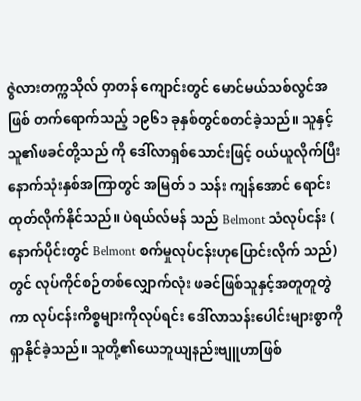ဇွဲလားတက္ကသိုလ် ဝှာတန် ကျောင်းတွင် မောင်မယ်သစ်လွင်အဖြစ် တက်ရောက်သည့် ၁၉၆၁ ခုနှစ်တွင်စတင်ခဲ့သည်။ သူနှင့်သူ၏ဖခင်တို့သည် ကို ဒေါ်လာရှစ်သောင်းဖြင့် ဝယ်ယူလိုက်ပြီး နောက်သုံးနှစ်အကြာတွင် အမြတ် ၁ သန်း ကျန်အောင် ရောင်းထုတ်လိုက်နိုင်သည်။ ပဲရယ်လ်မန် သည် Belmont သံလုပ်ငန်း ( နောက်ပိုင်းတွင် Belmont စက်မှုလုပ်ငန်းဟုပြောင်းလိုက် သည်) တွင် လုပ်ကိုင်စဉ်တစ်လျှောက်လုံး ဖခင်ဖြစ်သူနှင့်အတူတူတွဲကာ လုပ်ငန်းကိစ္စများကိုလုပ်ရင်း ဒေါ်လာသန်းပေါင်းများစွာကို ရှာနိုင်ခဲ့သည်။ သူတို့၏ယေဘူယျနည်းဗျူဟာဖြစ်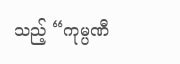သည့် “ကုမ္ပဏီ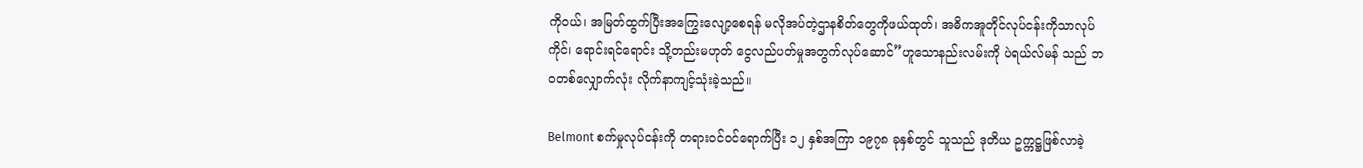ကိုဝယ်၊ အမြတ်ထွက်ပြီးအကြွေးလျော့စေရန် မလိုအပ်တဲ့ဌာနစိတ်တွေကိုဖယ်ထုတ်၊ အဓိကအူတိုင်လုပ်ငန်းကိုသာလုပ်ကိုင်၊ ရောင်းရင်ရောင်း သို့တည်းမဟုတ် ငွေလည်ပတ်မှုအတွက်လုပ်ဆောင်”ဟူသောနည်းလမ်းကို ပဲရယ်လ်မန် သည် ဘဝတစ်လျှောက်လုံး လိုက်နာကျင့်သုံးခဲ့သည်။

Belmont စက်မှုလုပ်ငန်းကို တရားဝင်ဝင်ရောက်ပြီး ၁၂ နှစ်အကြာ ၁၉၇၈ ခုနှစ်တွင် သူသည် ဒုတိယ ဥက္ကဋ္ဌဖြစ်လာခဲ့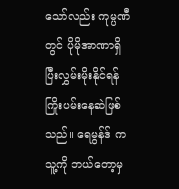သော်လည်း ကုမ္ပဏီတွင် ပိုမိုအာဏာရှိပြီးလွှမ်းမိုးနိုင်ရန် ကြိုးပမ်းနေဆဲဖြစ်သည်။ ရေမွန်ဒ် က သူ့ကို ဘယ်တော့မှ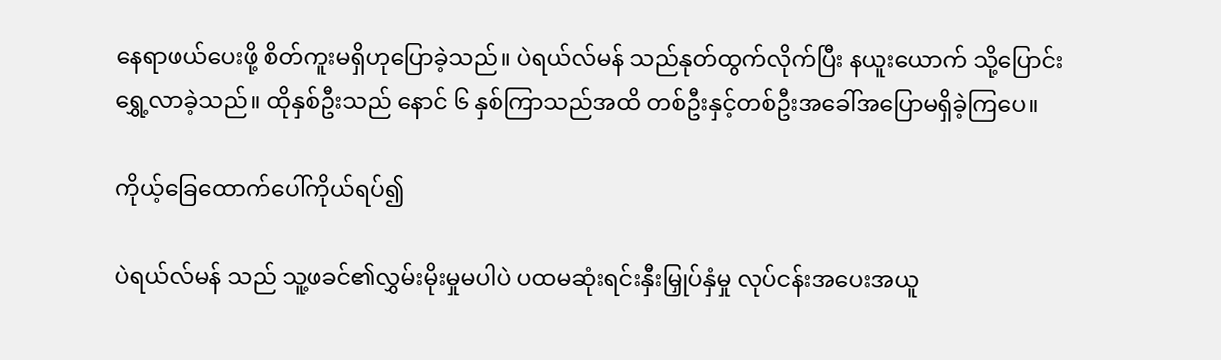နေရာဖယ်ပေးဖို့ စိတ်ကူးမရှိဟုပြောခဲ့သည်။ ပဲရယ်လ်မန် သည်နုတ်ထွက်လိုက်ပြီး နယူးယောက် သို့ပြောင်းရွှေ့လာခဲ့သည်။ ထိုနှစ်ဦးသည် နောင် ၆ နှစ်ကြာသည်အထိ တစ်ဦးနှင့်တစ်ဦးအခေါ်အပြောမရှိခဲ့ကြပေ။

ကိုယ့်ခြေထောက်ပေါ်ကိုယ်ရပ်၍

ပဲရယ်လ်မန် သည် သူ့ဖခင်၏လွှမ်းမိုးမှုမပါပဲ ပထမဆုံးရင်းနှီးမြှုပ်နှံမှု လုပ်ငန်းအပေးအယူ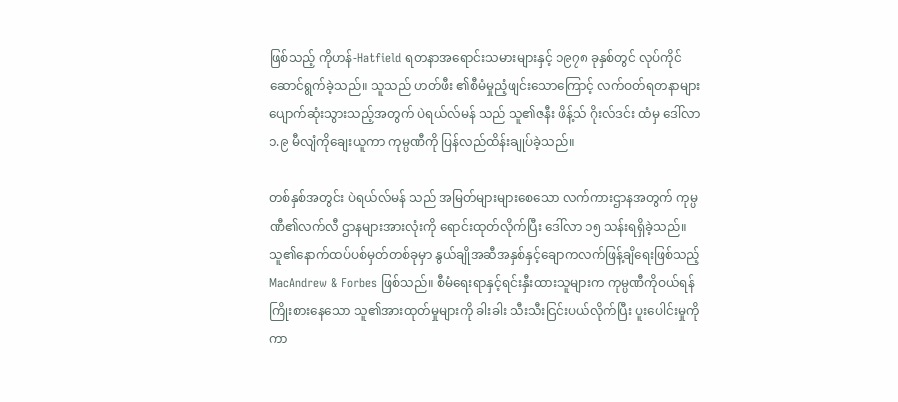ဖြစ်သည့် ကိုဟန်-Hatfield ရတနာအရောင်းသမားများနှင့် ၁၉၇၈ ခုနှစ်တွင် လုပ်ကိုင်ဆောင်ရွက်ခဲ့သည်။ သူသည် ဟတ်ဖီး ၏စီမံမှုညံ့ဖျင်းသောကြောင့် လက်ဝတ်ရတနာများပျောက်ဆုံးသွားသည့်အတွက် ပဲရယ်လ်မန် သည် သူ၏ဇနီး ဖိန့်သ် ဂိုးလ်ဒင်း ထံမှ ဒေါ်လာ ၁.၉ မီလျံကိုချေးယူကာ ကုမ္ပဏီကို ပြန်လည်ထိန်းချုပ်ခဲ့သည်။

တစ်နှစ်အတွင်း ပဲရယ်လ်မန် သည် အမြတ်များများစေသော လက်ကားဌာနအတွက် ကုမ္ပဏီ၏လက်လီ ဌာနများအားလုံးကို ရောင်းထုတ်လိုက်ပြီး ဒေါ်လာ ၁၅ သန်းရရှိခဲ့သည်။ သူ၏နောက်ထပ်ပစ်မှတ်တစ်ခုမှာ နွယ်ချိုအဆီအနှစ်နှင့်ချောကလက်ဖြန့်ချိရေးဖြစ်သည့် MacAndrew & Forbes ဖြစ်သည်။ စီမံရေးရာနှင့်ရင်းနှီးထားသူများက ကုမ္ပဏီကိုဝယ်ရန်ကြိုးစားနေသော သူ၏အားထုတ်မှုများကို ခါးခါး သီးသီးငြင်းပယ်လိုက်ပြီး ပူးပေါင်းမှုကိုကာ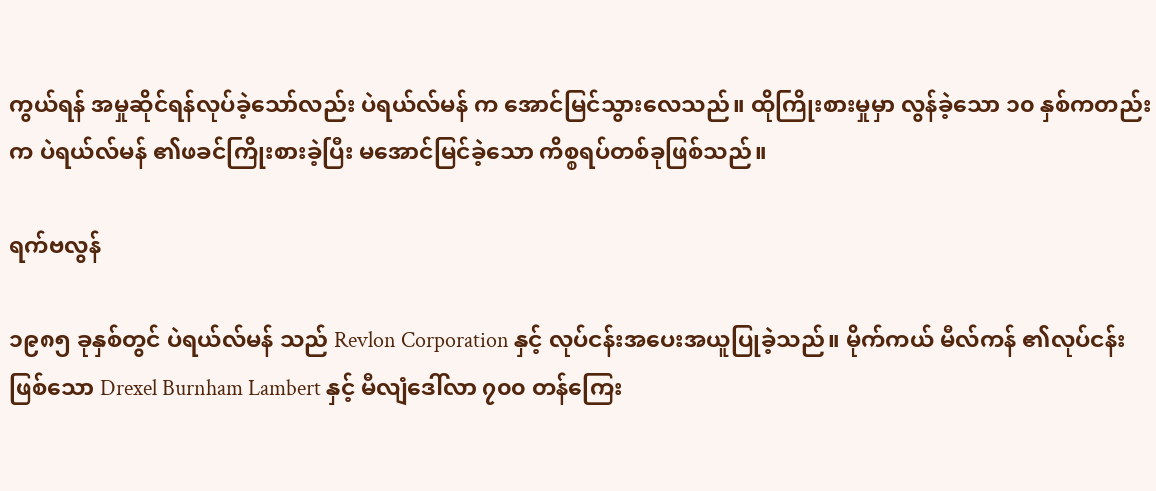ကွယ်ရန် အမှုဆိုင်ရန်လုပ်ခဲ့သော်လည်း ပဲရယ်လ်မန် က အောင်မြင်သွားလေသည်။ ထိုကြိုးစားမှုမှာ လွန်ခဲ့သော ၁၀ နှစ်ကတည်းက ပဲရယ်လ်မန် ၏ဖခင်ကြိုးစားခဲ့ပြီး မအောင်မြင်ခဲ့သော ကိစ္စရပ်တစ်ခုဖြစ်သည်။

ရက်ဗလွန်

၁၉၈၅ ခုနှစ်တွင် ပဲရယ်လ်မန် သည် Revlon Corporation နှင့် လုပ်ငန်းအပေးအယူပြုခဲ့သည်။ မိုက်ကယ် မီလ်ကန် ၏လုပ်ငန်းဖြစ်သော Drexel Burnham Lambert နှင့် မီလျံဒေါ်လာ ၇၀၀ တန်ကြေး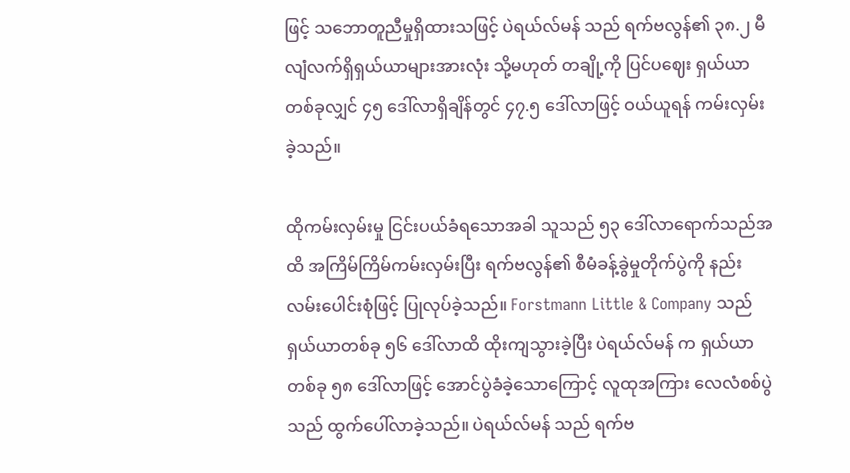ဖြင့် သဘောတူညီမှုရှိထားသဖြင့် ပဲရယ်လ်မန် သည် ရက်ဗလွန်၏ ၃၈.၂ မီလျံလက်ရှိရှယ်ယာများအားလုံး သို့မဟုတ် တချို့ကို ပြင်ပဈေး ရှယ်ယာတစ်ခုလျှင် ၄၅ ဒေါ်လာရှိချိန်တွင် ၄၇.၅ ဒေါ်လာဖြင့် ဝယ်ယူရန် ကမ်းလှမ်းခဲ့သည်။

ထိုကမ်းလှမ်းမှု ငြင်းပယ်ခံရသောအခါ သူသည် ၅၃ ဒေါ်လာရောက်သည်အထိ အကြိမ်ကြိမ်ကမ်းလှမ်းပြီး ရက်ဗလွန်၏ စီမံခန့်ခွဲမှုတိုက်ပွဲကို နည်းလမ်းပေါင်းစုံဖြင့် ပြုလုပ်ခဲ့သည်။ Forstmann Little & Company သည် ရှယ်ယာတစ်ခု ၅၆ ဒေါ်လာထိ ထိုးကျသွားခဲ့ပြီး ပဲရယ်လ်မန် က ရှယ်ယာတစ်ခု ၅၈ ဒေါ်လာဖြင့် အောင်ပွဲခံခဲ့သောကြောင့် လူထုအကြား လေလံစစ်ပွဲသည် ထွက်ပေါ်လာခဲ့သည်။ ပဲရယ်လ်မန် သည် ရက်ဗ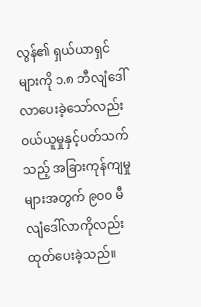လွန်၏ ရှယ်ယာရှင်များကို ၁.၈ ဘီလျံဒေါ်လာပေးခဲ့သော်လည်း ဝယ်ယူမှုနှင့်ပတ်သက်သည့် အခြားကုန်ကျမှုများအတွက် ၉၀၀ မီလျံဒေါ်လာကိုလည်း ထုတ်ပေးခဲ့သည်။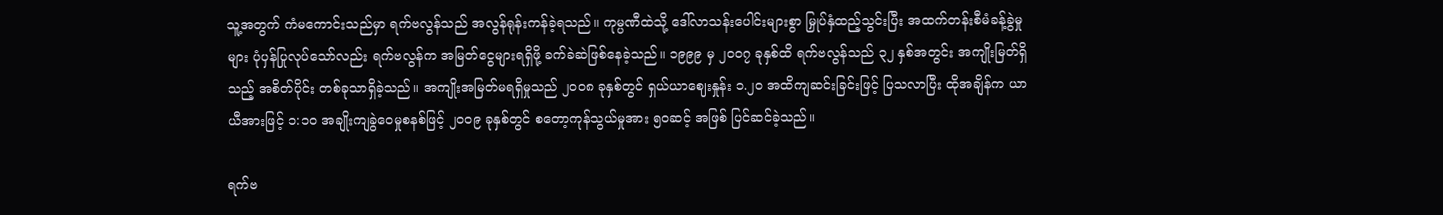သူ့အတွက် ကံမကောင်းသည်မှာ ရက်ဗလွန်သည် အလွန်ရုန်းကန်ခဲ့ရသည်။ ကုမ္ပဏီထဲသို့ ဒေါ်လာသန်းပေါင်းများစွာ မြှုပ်နှံထည့်သွင်းပြီး အထက်တန်းစီမံခန့်ခွဲမှုများ ပုံပှန်ပြုလုပ်သော်လည်း ရက်ဗလွန်က အမြတ်ငွေများရရှိဖို့ ခက်ခဲဆဲဖြစ်နေခဲ့သည်။ ၁၉၉၉ မှ ၂၀၀၇ ခုနှစ်ထိ ရက်ဗလွန်သည် ၃၂ နှစ်အတွင်း အကျိုးမြတ်ရှိသည့် အစိတ်ပိုင်း တစ်ခုသာရှိခဲ့သည်။ အကျိုးအမြတ်မရရှိမှုသည် ၂၀၀၈ ခုနှစ်တွင် ရှယ်ယာဈေးနှုန်း ၁.၂၀ အထိကျဆင်းခြင်းဖြင့် ပြသလာပြီး ထိုအချိန်က ယာယီအားဖြင့် ၁:၁၀ အချိုးကျခွဲဝေမှုစနစ်ဖြင့် ၂၀၀၉ ခုနှစ်တွင် စတော့ကုန်သွယ်မှုအား ၅၀ဆင့် အဖြစ် ပြင်ဆင်ခဲ့သည်။

ရက်ဗ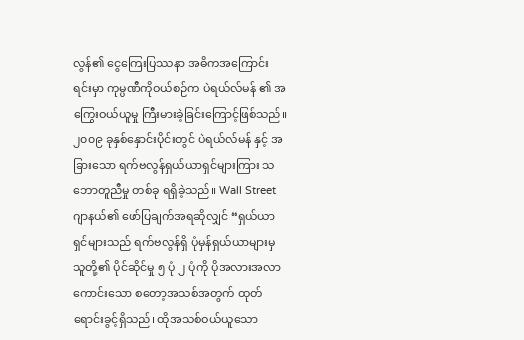လွန်၏ ငွေကြေးပြဿနာ အဓိကအကြောင်းရင်းမှာ ကုမ္ပဏီကိုဝယ်စဉ်က ပဲရယ်လ်မန် ၏ အကြွေးဝယ်ယူမှု ကြီးမားခဲ့ခြင်းကြောင့်ဖြစ်သည်။ ၂၀၀၉ ခုနှစ်နှောင်းပိုင်းတွင် ပဲရယ်လ်မန် နှင့် အခြားသော ရက်ဗလွန်ရှယ်ယာရှင်များကြား သဘောတူညီမှု တစ်ခု ရရှိခဲ့သည်။ Wall Street ဂျာနယ်၏ ဖော်ပြချက်အရဆိုလျှင် “ရှယ်ယာရှင်များသည် ရက်ဗလွန်ရှိ ပုံမှန်ရှယ်ယာများမှ သူတို့၏ ပိုင်ဆိုင်မှု ၅ ပုံ ၂ ပုံကို ပိုအလားအလာကောင်းသော စတော့အသစ်အတွက် ထုတ်ရောင်းခွင့်ရှိသည်၊ ထိုအသစ်ဝယ်ယူသော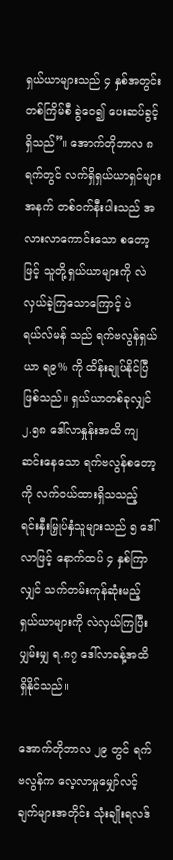ရှယ်ယာများသည် ၄ နှစ်အတွင်း တစ်ကြိမ်စီ ခွဲဝေ၍ ပေးဆပ်ခွင့်ရှိသည်”။ အောက်တိုဘာလ ၈ ရက်တွင် လက်ရှိရှယ်ယာရှင်များအနက် တစ်ဝက်နီးပါးသည် အလားလာကောင်းသော စတော့ဖြင့် သူတို့ရှယ်ယာများကို လဲလှယ်ခဲ့ကြသောကြောင့် ပဲရယ်လ်မန် သည် ရက်ဗလွန်ရှယ်ယာ ရ၉% ကို ထိန်းချုပ်နိုင်ပြီဖြစ်သည်။ ရှယ်ယာတစ်ခုလျှင် ၂.၅၈ ဒေါ်လာနှုန်းအထိ ကျဆင်းနေသော ရက်ဗလွန်စတော့ကို လက်ဝယ်ထားရှိသသည့် ရင်းနှီးမြှုပ်နှံသူများသည် ၅ ဒေါ်လာဖြင့် နောက်ထပ် ၄ နှစ်ကြာလျှင် သက်တမ်းကုန်ဆုံးမည့် ရှယ်ယာများကို လဲလှယ်ကြပြီး ပျှမ်းမျှ ရ.၈၇ ဒေါ်လာခန့်အထိ ရှိနိုင်သည်။

အောက်တိုဘာလ ၂၉ တွင် ရက်ဗလွန်က လေ့လာမှုမျှော်လင့်ချက်များအတိုင်း သုံးချိုးရလဒ်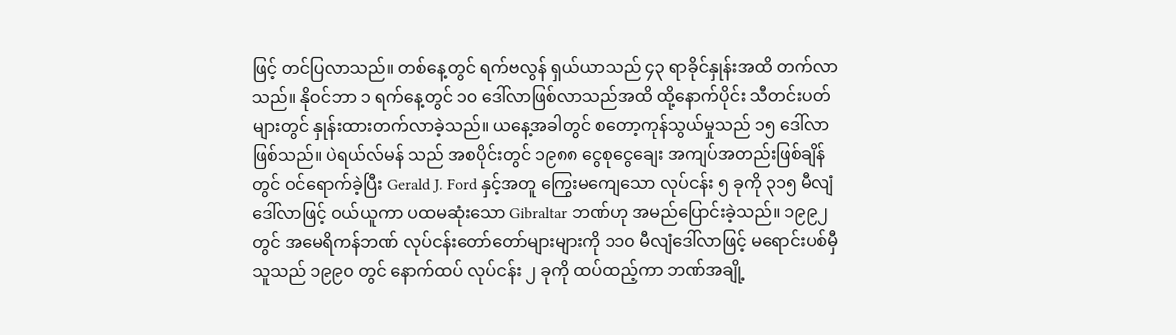ဖြင့် တင်ပြလာသည်။ တစ်နေ့တွင် ရက်ဗလွန် ရှယ်ယာသည် ၄၃ ရာခိုင်နှုန်းအထိ တက်လာသည်။ နိုဝင်ဘာ ၁ ရက်နေ့တွင် ၁၀ ဒေါ်လာဖြစ်လာသည်အထိ ထို့နောက်ပိုင်း သီတင်းပတ်များတွင် နှုန်းထားတက်လာခဲ့သည်။ ယနေ့အခါတွင် စတော့ကုန်သွယ်မှုသည် ၁၅ ဒေါ်လာဖြစ်သည်။ ပဲရယ်လ်မန် သည် အစပိုင်းတွင် ၁၉၈၈ ငွေစုငွေချေး အကျပ်အတည်းဖြစ်ချိန်တွင် ဝင်ရောက်ခဲ့ပြီး Gerald J. Ford နှင့်အတူ ကြွေးမကျေသော လုပ်ငန်း ၅ ခုကို ၃၁၅ မီလျံဒေါ်လာဖြင့် ဝယ်ယူကာ ပထမဆုံးသော Gibraltar ဘဏ်ဟု အမည်ပြောင်းခဲ့သည်။ ၁၉၉၂ တွင် အမေရိကန်ဘဏ် လုပ်ငန်းတော်တော်များများကို ၁၁၀ မီလျံဒေါ်လာဖြင့် မရောင်းပစ်မှီ သူသည် ၁၉၉၀ တွင် နောက်ထပ် လုပ်ငန်း ၂ ခုကို ထပ်ထည့်ကာ ဘဏ်အချို့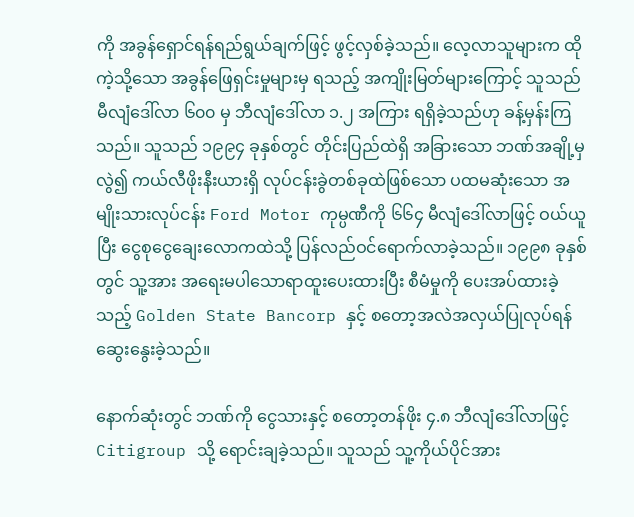ကို အခွန်ရှောင်ရန်ရည်ရွယ်ချက်ဖြင့် ဖွင့်လှစ်ခဲ့သည်။ လေ့လာသူများက ထိုကဲ့သို့သော အခွန်ဖြေရှင်းမှုများမှ ရသည့် အကျိုးမြတ်များကြောင့် သူသည် မီလျံဒေါ်လာ ၆၀၀ မှ ဘီလျံဒေါ်လာ ၁.၂ အကြား ရရှိခဲ့သည်ဟု ခန့်မှန်းကြသည်။ သူသည် ၁၉၉၄ ခုနှစ်တွင် တိုင်းပြည်ထဲရှိ အခြားသော ဘဏ်အချို့မှ လွဲ၍ ကယ်လီဖိုးနီးယားရှိ လုပ်ငန်းခွဲတစ်ခုထဲဖြစ်သော ပထမဆုံးသော အမျိုးသားလုပ်ငန်း Ford Motor ကုမ္ပဏီကို ၆၆၄ မီလျံဒေါ်လာဖြင့် ဝယ်ယူပြီး ငွေစုငွေချေးလောကထဲသို့ ပြန်လည်ဝင်ရောက်လာခဲ့သည်။ ၁၉၉၈ ခုနှစ်တွင် သူ့အား အရေးမပါသောရာထူးပေးထားပြီး စီမံမှုကို ပေးအပ်ထားခဲ့သည့် Golden State Bancorp နှင့် စတော့အလဲအလှယ်ပြုလုပ်ရန် ဆွေးနွေးခဲ့သည်။

နောက်ဆုံးတွင် ဘဏ်ကို ငွေသားနှင့် စတော့တန်ဖိုး ၄.၈ ဘီလျံဒေါ်လာဖြင့် Citigroup သို့ ရောင်းချခဲ့သည်။ သူသည် သူ့ကိုယ်ပိုင်အား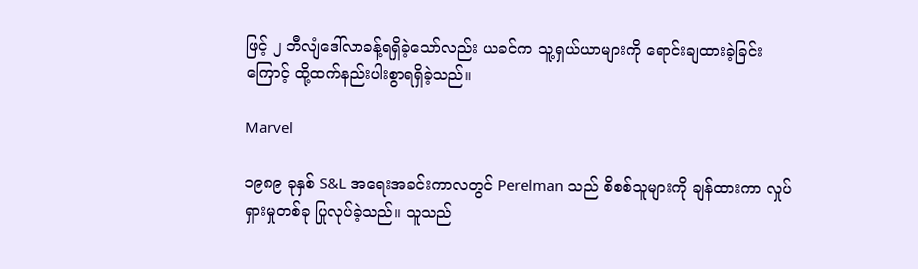ဖြင့် ၂ ဘီလျံဒေါ်လာခန့်ရရှိခဲ့သော်လည်း ယခင်က သူ့ရှယ်ယာများကို ရောင်းချထားခဲ့ခြင်းကြောင့် ထို့ထက်နည်းပါးစွာရရှိခဲ့သည်။

Marvel

၁၉၈၉ ခုနှစ် S&L အရေးအခင်းကာလတွင် Perelman သည် စိစစ်သူများကို ချန်ထားကာ လှုပ်ရှားမှုတစ်ခု ပြုလုပ်ခဲ့သည်။ သူသည်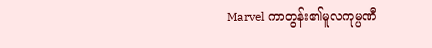Marvel ကာတွန်း၏မူလကုမ္ပဏီ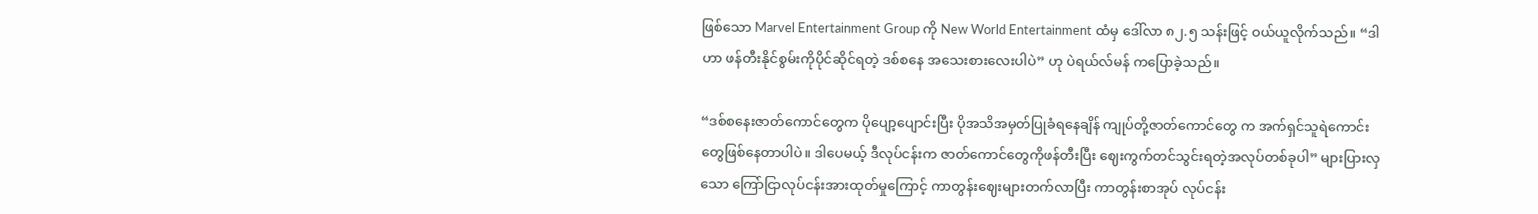ဖြစ်သော Marvel Entertainment Group ကို New World Entertainment ထံမှ ဒေါ်လာ ၈၂.၅ သန်းဖြင့် ဝယ်ယူလိုက်သည်။ “ဒါဟာ ဖန်တီးနိုင်စွမ်းကိုပိုင်ဆိုင်ရတဲ့ ဒစ်စနေ အသေးစားလေးပါပဲ” ဟု ပဲရယ်လ်မန် ကပြောခဲ့သည်။

“ဒစ်စနေးဇာတ်ကောင်တွေက ပိုပျော့ပျောင်းပြီး ပိုအသိအမှတ်ပြုခံရနေချိန် ကျုပ်တို့ဇာတ်ကောင်တွေ က အက်ရှင်သူရဲကောင်းတွေဖြစ်နေတာပါပဲ။ ဒါပေမယ့် ဒီလုပ်ငန်းက ဇာတ်ကောင်တွေကိုဖန်တီးပြီး ဈေးကွက်တင်သွင်းရတဲ့အလုပ်တစ်ခုပါ” များပြားလှသော ကြော်ငြာလုပ်ငန်းအားထုတ်မှုကြောင့် ကာတွန်းဈေးများတက်လာပြီး ကာတွန်းစာအုပ် လုပ်ငန်း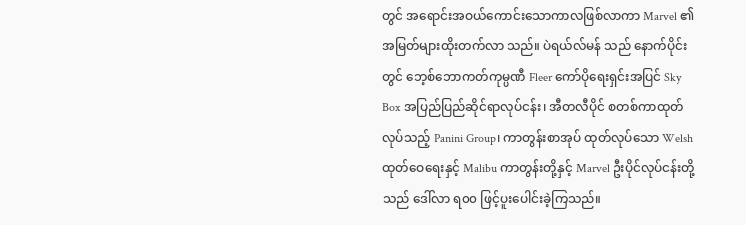တွင် အရောင်းအဝယ်ကောင်းသောကာလဖြစ်လာကာ Marvel ၏အမြတ်များထိုးတက်လာ သည်။ ပဲရယ်လ်မန် သည် နောက်ပိုင်းတွင် ဘေ့စ်ဘောကတ်ကုမ္ပဏီ Fleer ကော်ပိုရေးရှင်းအပြင် Sky Box အပြည်ပြည်ဆိုင်ရာလုပ်ငန်း၊ အီတလီပိုင် စတစ်ကာထုတ်လုပ်သည့် Panini Group၊ ကာတွန်းစာအုပ် ထုတ်လုပ်သော Welsh ထုတ်ဝေရေးနှင့် Malibu ကာတွန်းတို့နှင့် Marvel ဦးပိုင်လုပ်ငန်းတို့သည် ဒေါ်လာ ရ၀၀ ဖြင့်ပူးပေါင်းခဲ့ကြသည်။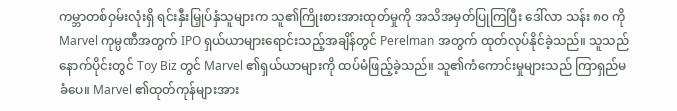ကမ္ဘာတစ်ဝှမ်းလုံးရှိ ရင်းနှီးမြှုပ်နှံသူများက သူ၏ကြိုးစားအားထုတ်မှုကို အသိအမှတ်ပြုကြပြီး ဒေါ်လာ သန်း ၈၀ ကို Marvel ကုမ္ပဏီအတွက် IPO ရှယ်ယာများရောင်းသည့်အချိန်တွင် Perelman အတွက် ထုတ်လုပ်နိုင်ခဲ့သည်။ သူသည်နောက်ပိုင်းတွင် Toy Biz တွင် Marvel ၏ရှယ်ယာများကို ထပ်မံဖြည့်ခဲ့သည်။ သူ၏ကံကောင်းမှုများသည် ကြာရှည်မခံပေ။ Marvel ၏ထုတ်ကုန်များအား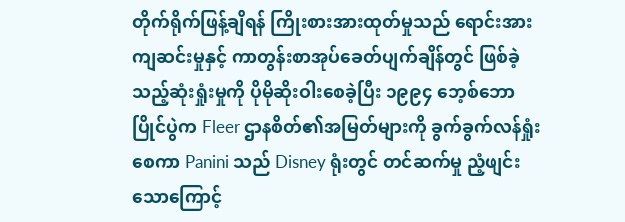တိုက်ရိုက်ဖြန့်ချိရန် ကြိုးစားအားထုတ်မှုသည် ရောင်းအားကျဆင်းမှုနှင့် ကာတွန်းစာအုပ်ခေတ်ပျက်ချိန်တွင် ဖြစ်ခဲ့သည့်ဆုံးရှုံးမှုကို ပိုမိုဆိုးဝါးစေခဲ့ပြီး ၁၉၉၄ ဘေ့စ်ဘောပြိုင်ပွဲက Fleer ဌာနစိတ်၏အမြတ်များကို ခွက်ခွက်လန်ရှုံးစေကာ Panini သည် Disney ရုံးတွင် တင်ဆက်မှု ညံ့ဖျင်းသောကြောင့်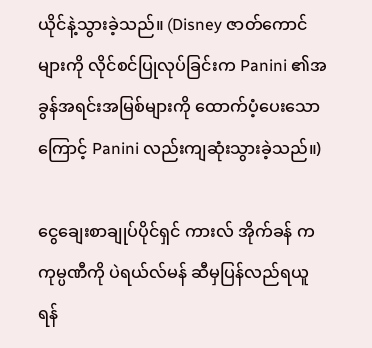ယိုင်နဲ့သွားခဲ့သည်။ (Disney ဇာတ်ကောင်များကို လိုင်စင်ပြုလုပ်ခြင်းက Panini ၏အခွန်အရင်းအမြစ်များကို ထောက်ပံ့ပေးသောကြောင့် Panini လည်းကျဆုံးသွားခဲ့သည်။)

ငွေချေးစာချုပ်ပိုင်ရှင် ကားလ် အိုက်ခန် က ကုမ္ပဏီကို ပဲရယ်လ်မန် ဆီမှပြန်လည်ရယူရန်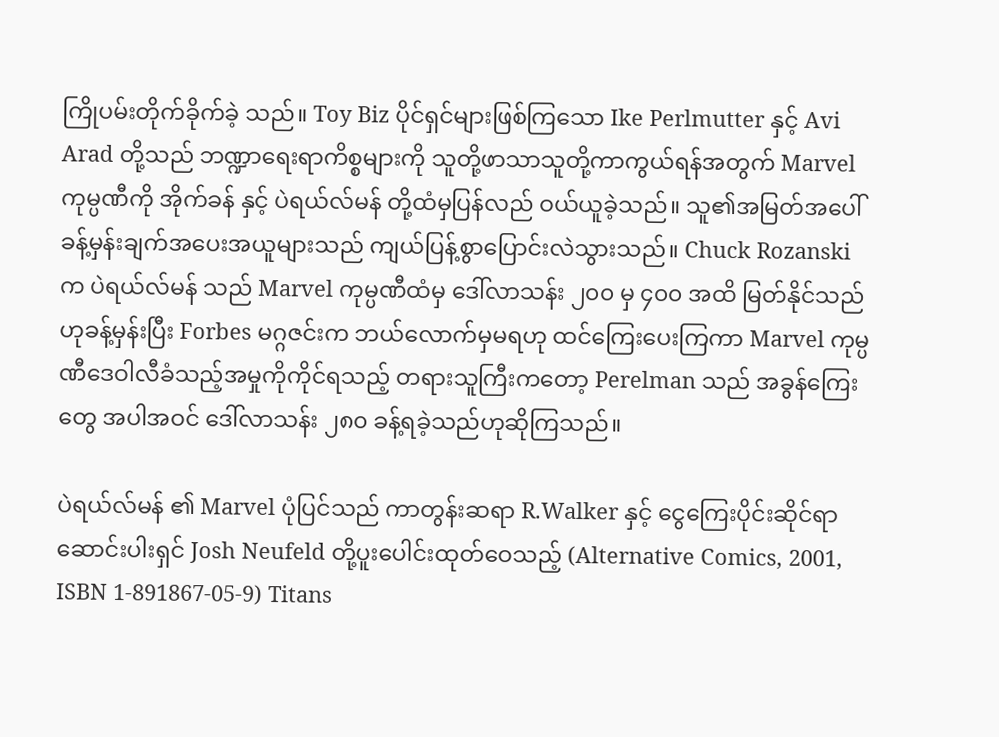ကြိုပမ်းတိုက်ခိုက်ခဲ့ သည်။ Toy Biz ပိုင်ရှင်များဖြစ်ကြသော Ike Perlmutter နှင့် Avi Arad တို့သည် ဘဏ္ဍာရေးရာကိစ္စများကို သူတို့ဖာသာသူတို့ကာကွယ်ရန်အတွက် Marvel ကုမ္ပဏီကို အိုက်ခန် နှင့် ပဲရယ်လ်မန် တို့ထံမှပြန်လည် ဝယ်ယူခဲ့သည်။ သူ၏အမြတ်အပေါ် ခန့်မှန်းချက်အပေးအယူများသည် ကျယ်ပြန့်စွာပြောင်းလဲသွားသည်။ Chuck Rozanski က ပဲရယ်လ်မန် သည် Marvel ကုမ္ပဏီထံမှ ဒေါ်လာသန်း ၂၀၀ မှ ၄၀၀ အထိ မြတ်နိုင်သည်ဟုခန့်မှန်းပြီး Forbes မဂ္ဂဇင်းက ဘယ်လောက်မှမရဟု ထင်ကြေးပေးကြကာ Marvel ကုမ္ပဏီဒေဝါလီခံသည့်အမှုကိုကိုင်ရသည့် တရားသူကြီးကတော့ Perelman သည် အခွန်ကြေးတွေ အပါအဝင် ဒေါ်လာသန်း ၂၈၀ ခန့်ရခဲ့သည်ဟုဆိုကြသည်။

ပဲရယ်လ်မန် ၏ Marvel ပုံပြင်သည် ကာတွန်းဆရာ R.Walker နှင့် ငွေကြေးပိုင်းဆိုင်ရာ ဆောင်းပါးရှင် Josh Neufeld တို့ပူးပေါင်းထုတ်ဝေသည့် (Alternative Comics, 2001, ISBN 1-891867-05-9) Titans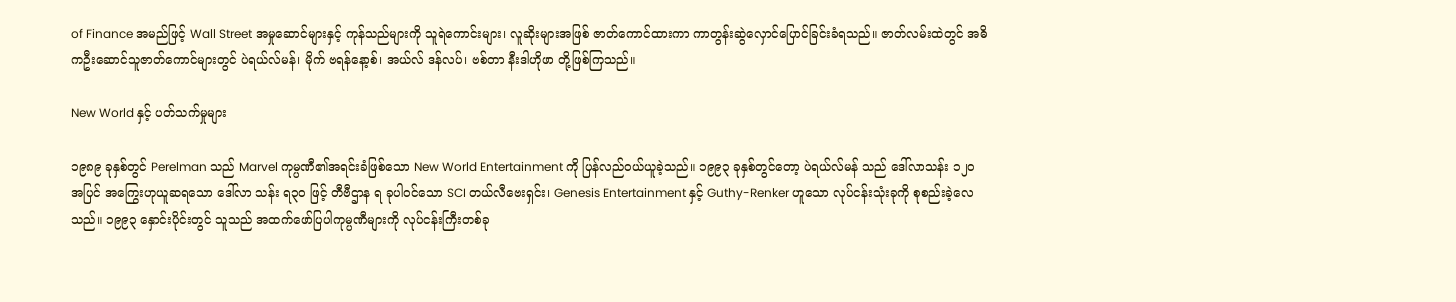of Finance အမည်ဖြင့် Wall Street အမှုဆောင်များနှင့် ကုန်သည်များကို သူရဲကောင်းများ၊ လူဆိုးများအဖြစ် ဇာတ်ကောင်ထားကာ ကာတွန်းဆွဲလှောင်ပြောင်ခြင်းခံရသည်။ ဇာတ်လမ်းထဲတွင် အဓိကဦးဆောင်သူဇာတ်ကောင်များတွင် ပဲရယ်လ်မန်၊ မိုက် ဗရန်နော့စ်၊ အယ်လ် ဒန်လပ်၊ ဗစ်တာ နီးဒါဟိုဖာ တို့ဖြစ်ကြသည်။

New World နှင့် ပတ်သက်မှုများ

၁၉၈၉ ခုနှစ်တွင် Perelman သည် Marvel ကုမ္ပဏီ၏အရင်းခံဖြစ်သော New World Entertainment ကို ပြန်လည်ဝယ်ယူခဲ့သည်။ ၁၉၉၃ ခုနှစ်တွင်တော့ ပဲရယ်လ်မန် သည် ဒေါ်လာသန်း ၁၂၀ အပြင် အကြွေးဟုယူဆရသော ဒေါ်လာ သန်း ရ၃၀ ဖြင့် တီဗီဌာန ရ ခုပါဝင်သော SCI တယ်လီဗေးရှင်း၊ Genesis Entertainment နှင့် Guthy-Renker ဟူသော လုပ်ငန်းသုံးခုကို စုစည်းခဲ့လေသည်။ ၁၉၉၃ နှောင်းပိုင်းတွင် သူသည် အထက်ဖော်ပြပါကုမ္ပဏီများကို လုပ်ငန်းကြီးတစ်ခု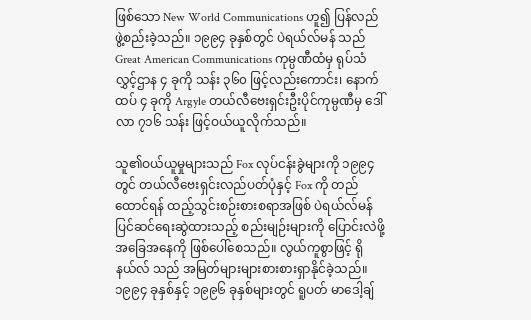ဖြစ်သော New World Communications ဟူ၍ ပြန်လည်ဖွဲ့စည်းခဲ့သည်။ ၁၉၉၄ ခုနှစ်တွင် ပဲရယ်လ်မန် သည် Great American Communications ကုမ္ပဏီထံမှ ရုပ်သံလွှင့်ဌာန ၄ ခုကို သန်း ၃၆၀ ဖြင့်လည်းကောင်း၊ နောက်ထပ် ၄ ခုကို Argyle တယ်လီဗေးရှင်းဦးပိုင်ကုမ္ပဏီမှ ဒေါ်လာ ၇၁၆ သန်း ဖြင့်ဝယ်ယူလိုက်သည်။

သူ၏ဝယ်ယူမှုများသည် Fox လုပ်ငန်းခွဲများကို ၁၉၉၄ တွင် တယ်လီဗေးရှင်းလည်ပတ်ပုံနှင့် Fox ကို တည်ထောင်ရန် ထည့်သွင်းစဉ်းစားစရာအဖြစ် ပဲရယ်လ်မန် ပြင်ဆင်ရေးဆွဲထားသည့် စည်းမျဉ်းများကို ပြောင်းလဲဖို့အခြေအနေကို ဖြစ်ပေါ်စေသည်။ လွယ်ကူစွာဖြင့် ရိုနယ်လ် သည် အမြတ်များများစားစားရှာနိုင်ခဲ့သည်။ ၁၉၉၄ ခုနှစ်နှင့် ၁၉၉၆ ခုနှစ်များတွင် ရူပတ် မာဒေါ့ချ်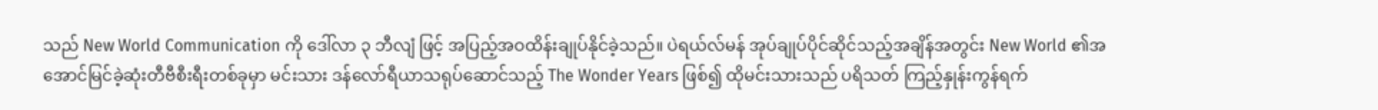သည် New World Communication ကို ဒေါ်လာ ၃ ဘီလျံ ဖြင့် အပြည့်အဝထိန်းချုပ်နိုင်ခဲ့သည်။ ပဲရယ်လ်မန် အုပ်ချုပ်ပိုင်ဆိုင်သည့်အချိန်အတွင်း New World ၏အအောင်မြင်ခဲ့ဆုံးတီဗီစီးရီးတစ်ခုမှာ မင်းသား ဒန်လော်ရီယာသရုပ်ဆောင်သည့် The Wonder Years ဖြစ်၍ ထိုမင်းသားသည် ပရိသတ် ကြည့်နှုန်းကွန်ရက်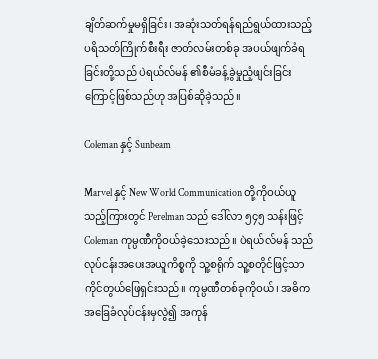ချိတ်ဆက်မှုမရှိခြင်း၊ အဆုံးသတ်ရန်ရည်ရွယ်ထားသည့် ပရိသတ်ကြိုက်စီးရီး ဇာတ်လမ်းတစ်ခု အပယ်ဖျက်ခံရခြင်းတို့သည် ပဲရယ်လ်မန် ၏စီမံခန့်ခွဲမှုညံ့ဖျင်းခြင်းကြောင့်ဖြစ်သည်ဟု အပြစ်ဆိုခဲ့သည်။

Coleman နှင့် Sunbeam

Marvel နှင့် New World Communication တို့ကိုဝယ်ယူသည့်ကြားတွင် Perelman သည် ဒေါ်လာ ၅၄၅ သန်းဖြင့် Coleman ကုမ္ပဏီကိုဝယ်ခဲ့သေးသည်။ ပဲရယ်လ်မန် သည်လုပ်ငန်းအပေးအယူကိစ္စကို သူ့စရိုက် သူ့စတိုင်ဖြင့်သာ ကိုင်တွယ်ဖြေရှင်းသည်။ ကုမ္ပဏီတစ်ခုကိုဝယ်၊ အဓိကအခြေခံလုပ်ငန်းမှလွဲ၍ အကုန်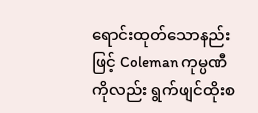ရောင်းထုတ်သောနည်းဖြင့် Coleman ကုမ္ပဏီကိုလည်း ရွက်ဖျင်ထိုးစ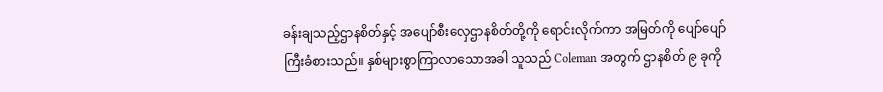ခန်းချသည့်ဌာနစိတ်နှင့် အပျော်စီးလှေဌာနစိတ်တို့ကို ရောင်းလိုက်ကာ အမြတ်ကို ပျော်ပျော်ကြီးခံစားသည်။ နှစ်များစွာကြာလာသောအခါ သူသည် Coleman အတွက် ဌာနစိတ် ၉ ခုကို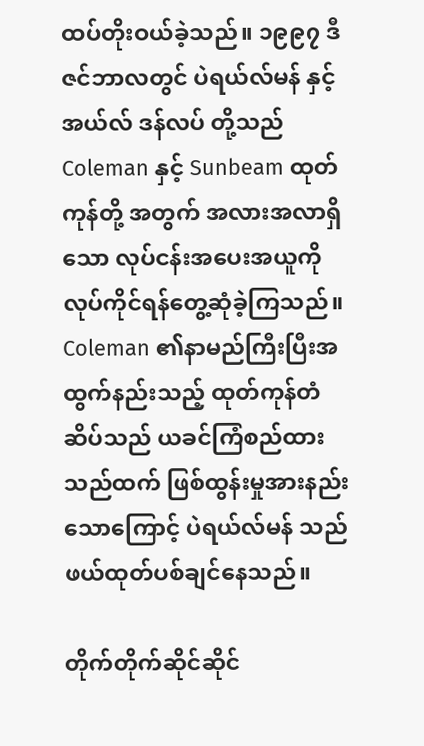ထပ်တိုးဝယ်ခဲ့သည်။ ၁၉၉၇ ဒီဇင်ဘာလတွင် ပဲရယ်လ်မန် နှင့် အယ်လ် ဒန်လပ် တို့သည် Coleman နှင့် Sunbeam ထုတ်ကုန်တို့ အတွက် အလားအလာရှိသော လုပ်ငန်းအပေးအယူကို လုပ်ကိုင်ရန်တွေ့ဆုံခဲ့ကြသည်။ Coleman ၏နာမည်ကြီးပြီးအထွက်နည်းသည့် ထုတ်ကုန်တံဆိပ်သည် ယခင်ကြံစည်ထားသည်ထက် ဖြစ်ထွန်းမှုအားနည်းသောကြောင့် ပဲရယ်လ်မန် သည်ဖယ်ထုတ်ပစ်ချင်နေသည်။

တိုက်တိုက်ဆိုင်ဆိုင်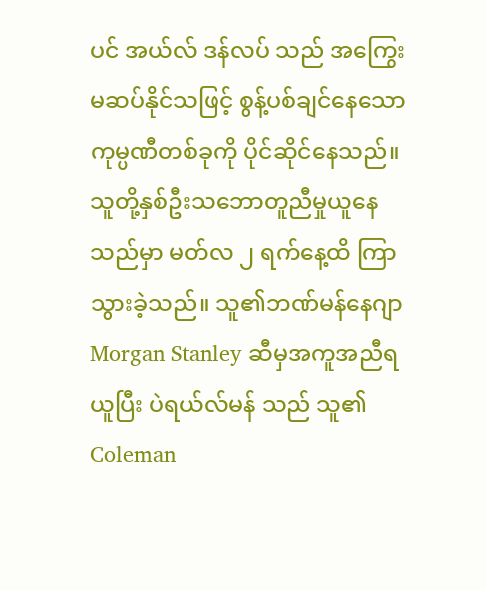ပင် အယ်လ် ဒန်လပ် သည် အကြွေးမဆပ်နိုင်သဖြင့် စွန့်ပစ်ချင်နေသောကုမ္ပဏီတစ်ခုကို ပိုင်ဆိုင်နေသည်။ သူတို့နှစ်ဦးသဘောတူညီမှုယူနေသည်မှာ မတ်လ ၂ ရက်နေ့ထိ ကြာသွားခဲ့သည်။ သူ၏ဘဏ်မန်နေဂျာ Morgan Stanley ဆီမှအကူအညီရယူပြီး ပဲရယ်လ်မန် သည် သူ၏ Coleman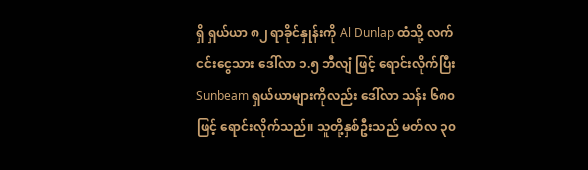ရှိ ရှယ်ယာ ၈၂ ရာခိုင်နှုန်းကို Al Dunlap ထံသို့ လက်ငင်းငွေသား ဒေါ်လာ ၁.၅ ဘီလျံ ဖြင့် ရောင်းလိုက်ပြီး Sunbeam ရှယ်ယာများကိုလည်း ဒေါ်လာ သန်း ၆၈၀ ဖြင့် ရောင်းလိုက်သည်။ သူတို့နှစ်ဦးသည် မတ်လ ၃၀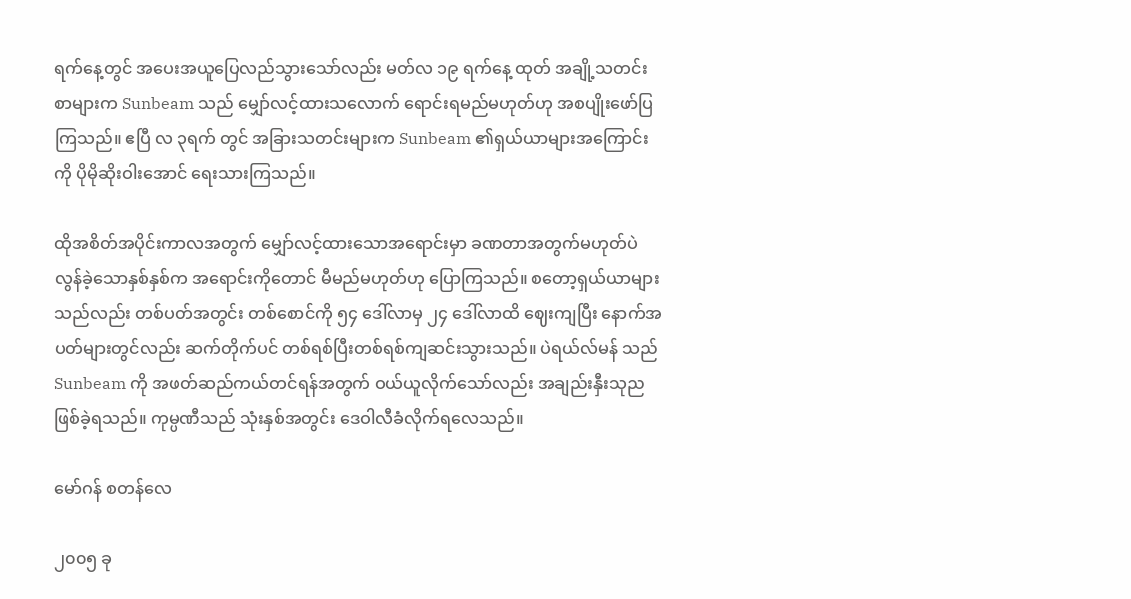ရက်နေ့တွင် အပေးအယူပြေလည်သွားသော်လည်း မတ်လ ၁၉ ရက်နေ့ ထုတ် အချို့သတင်းစာများက Sunbeam သည် မျှော်လင့်ထားသလောက် ရောင်းရမည်မဟုတ်ဟု အစပျိုးဖော်ပြကြသည်။ ဧပြီ လ ၃ရက် တွင် အခြားသတင်းများက Sunbeam ၏ရှယ်ယာများအကြောင်းကို ပိုမိုဆိုးဝါးအောင် ရေးသားကြသည်။

ထိုအစိတ်အပိုင်းကာလအတွက် မျှော်လင့်ထားသောအရောင်းမှာ ခဏတာအတွက်မဟုတ်ပဲ လွန်ခဲ့သောနှစ်နှစ်က အရောင်းကိုတောင် မီမည်မဟုတ်ဟု ပြောကြသည်။ စတော့ရှယ်ယာများသည်လည်း တစ်ပတ်အတွင်း တစ်စောင်ကို ၅၄ ဒေါ်လာမှ ၂၄ ဒေါ်လာထိ ဈေးကျပြီး နောက်အပတ်များတွင်လည်း ဆက်တိုက်ပင် တစ်ရစ်ပြီးတစ်ရစ်ကျဆင်းသွားသည်။ ပဲရယ်လ်မန် သည် Sunbeam ကို အဖတ်ဆည်ကယ်တင်ရန်အတွက် ဝယ်ယူလိုက်သော်လည်း အချည်းနှီးသုညဖြစ်ခဲ့ရသည်။ ကုမ္ပဏီသည် သုံးနှစ်အတွင်း ဒေဝါလီခံလိုက်ရလေသည်။

မော်ဂန် စတန်လေ

၂၀၀၅ ခု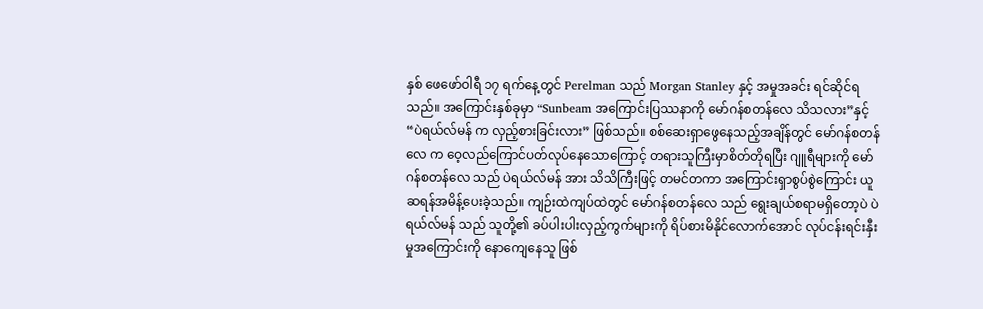နှစ် ဖေဖော်ဝါရီ ၁၇ ရက်နေ့တွင် Perelman သည် Morgan Stanley နှင့် အမှုအခင်း ရင်ဆိုင်ရသည်။ အကြောင်းနှစ်ခုမှာ “Sunbeam အကြောင်းပြဿနာကို မော်ဂန်စတန်လေ သိသလား”နှင့် “ပဲရယ်လ်မန် က လှည့်စားခြင်းလား” ဖြစ်သည်။ စစ်ဆေးရှာဖွေနေသည့်အချိန်တွင် မော်ဂန်စတန်လေ က ဝေ့လည်ကြောင်ပတ်လုပ်နေသောကြောင့် တရားသူကြီးမှာစိတ်တိုရပြီး ဂျူရီများကို မော်ဂန်စတန်လေ သည် ပဲရယ်လ်မန် အား သိသိကြီးဖြင့် တမင်တကာ အကြောင်းရှာစွပ်စွဲကြောင်း ယူဆရန်အမိန့်ပေးခဲ့သည်။ ကျဉ်းထဲကျပ်ထဲတွင် မော်ဂန်စတန်လေ သည် ရွေးချယ်စရာမရှိတော့ပဲ ပဲရယ်လ်မန် သည် သူတို့၏ ခပ်ပါးပါးလှည့်ကွက်များကို ရိပ်စားမိနိုင်လောက်အောင် လုပ်ငန်းရင်းနှီးမှုအကြောင်းကို နောကျေနေသူ ဖြစ်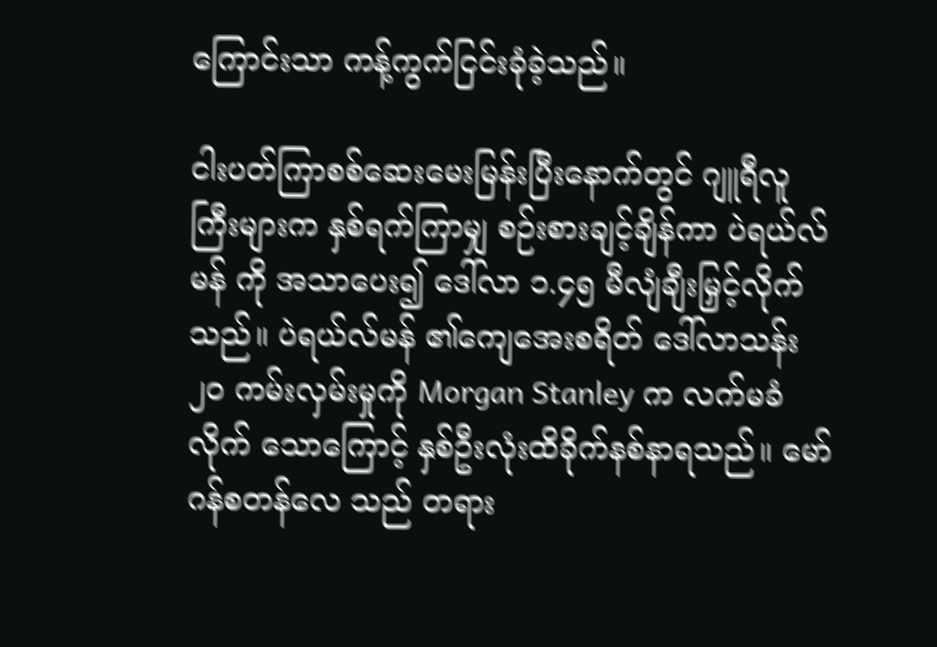ကြောင်းသာ ကန့်ကွက်ငြင်းခုံခဲ့သည်။

ငါးပတ်ကြာစစ်ဆေးမေးမြန်းပြီးနောက်တွင် ဂျူရီလူကြီးများက နှစ်ရက်ကြာမျှ စဉ်းစားချင့်ချိန်ကာ ပဲရယ်လ်မန် ကို အသာပေး၍ ဒေါ်လာ ၁.၄၅ မီလျံချီးမြှင့်လိုက်သည်။ ပဲရယ်လ်မန် ၏ကျေအေးစရိတ် ဒေါ်လာသန်း ၂၀ ကမ်းလှမ်းမှုကို Morgan Stanley က လက်မခံလိုက် သောကြောင့် နှစ်ဦးလုံးထိခိုက်နစ်နာရသည်။ မော်ဂန်စတန်လေ သည် တရား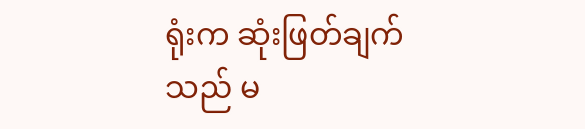ရုံးက ဆုံးဖြတ်ချက်သည် မ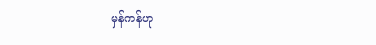မှန်ကန်ဟု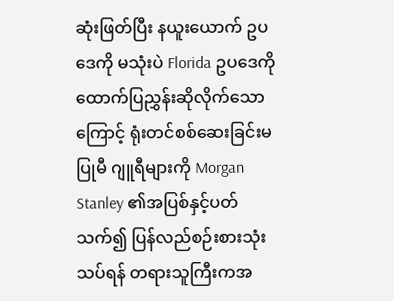ဆုံးဖြတ်ပြီး နယူးယောက် ဥပဒေကို မသုံးပဲ Florida ဥပဒေကို ထောက်ပြညွှန်းဆိုလိုက်သောကြောင့် ရုံးတင်စစ်ဆေးခြင်းမပြုမီ ဂျူရီများကို Morgan Stanley ၏အပြစ်နှင့်ပတ်သက်၍ ပြန်လည်စဉ်းစားသုံးသပ်ရန် တရားသူကြီးကအ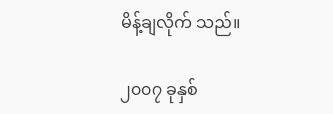မိန့်ချလိုက် သည်။

၂၀၀၇ ခုနှစ်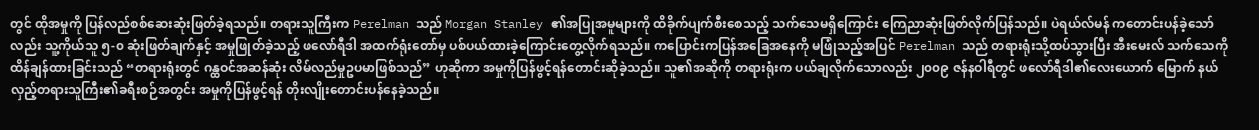တွင် ထိုအမှုကို ပြန်လည်စစ်ဆေးဆုံးဖြတ်ခဲ့ရသည်။ တရားသူကြီးက Perelman သည် Morgan Stanley ၏အပြုအမူများကို ထိခိုက်ပျက်စီးစေသည့် သက်သေမရှိကြောင်း ကြေညာဆုံးဖြတ်လိုက်ပြန်သည်။ ပဲရယ်လ်မန် ကတောင်းပန်ခဲ့သော်လည်း သူ့ကိုယ်သူ ၅-၀ ဆုံးဖြတ်ချက်နှင့် အမှုဖြုတ်ခဲ့သည့် ဖလော်ရီဒါ အထက်ရုံးတော်မှ ပစ်ပယ်ထားခဲ့ကြောင်းတွေ့လိုက်ရသည်။ ကပြောင်းကပြန်အခြေအနေကို မဖြုံသည့်အပြင် Perelman သည် တရားရုံးသို့ထပ်သွားပြီး အီးမေးလ် သက်သေကို ထိန်ချန်ထားခြင်းသည် “တရားရုံးတွင် ဂန္ထဝင်အဆန်ဆုံး လိမ်လည်မှုဥပမာဖြစ်သည်” ဟုဆိုကာ အမှုကိုပြန်ဖွင့်ရန်တောင်းဆိုခဲ့သည်။ သူ၏အဆိုကို တရားရုံးက ပယ်ချလိုက်သောလည်း ၂၀၀၉ ဇန်နဝါရီတွင် ဖလော်ရီဒါ၏လေးယောက် မြောက် နယ်လှည့်တရားသူကြီး၏ခရီးစဉ်အတွင်း အမှုကိုပြန်ဖွင့်ရန် တိုးလျိုးတောင်းပန်နေခဲ့သည်။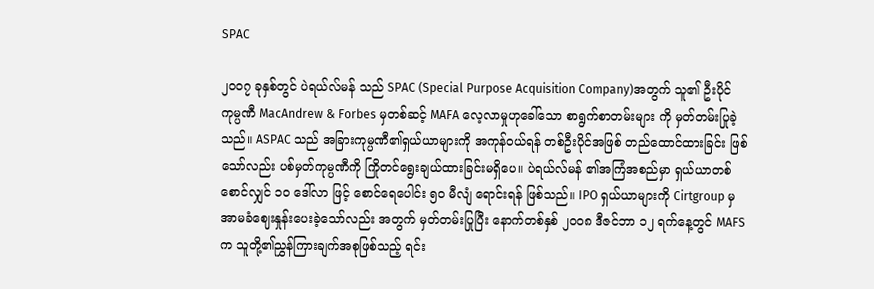SPAC

၂၀၀၇ ခုနှစ်တွင် ပဲရယ်လ်မန် သည် SPAC (Special Purpose Acquisition Company)အတွက် သူ၏ ဦးပိုင်ကုမ္ပဏီ MacAndrew & Forbes မှတစ်ဆင့် MAFA လေ့လာမှုဟုခေါ်သော စာရွက်စာတမ်းများ ကို မှတ်တမ်းပြုခဲ့သည်။ ASPAC သည် အခြားကုမ္ပဏီ၏ရှယ်ယာများကို အကုန်ဝယ်ရန် တစ်ဦးပိုင်အဖြစ် တည်ထောင်ထားခြင်း ဖြစ်သော်လည်း ပစ်မှတ်ကုမ္ပဏီကို ကြိုတင်ရွေးချယ်ထားခြင်းမရှိပေ။ ပဲရယ်လ်မန် ၏အကြံအစည်မှာ ရှယ်ယာတစ်စောင်လျှင် ၁၀ ဒေါ်လာ ဖြင့် စောင်ရေပေါင်း ၅၀ မီလျံ ရောင်းရန် ဖြစ်သည်။ IPO ရှယ်ယာများကို Cirtgroup မှအာမခံဈေးနှုန်းပေးခဲ့သော်လည်း အတွက် မှတ်တမ်းပြုပြီး နောက်တစ်နှစ် ၂၀၀၈ ဒီဇင်ဘာ ၁၂ ရက်နေ့တွင် MAFS က သူတို့၏ညွှန်ကြားချက်အစုဖြစ်သည့် ရင်း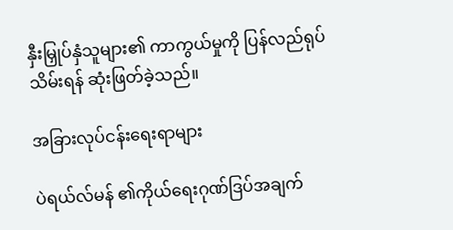နှီးမြှုပ်နှံသူများ၏ ကာကွယ်မှုကို ပြန်လည်ရုပ်သိမ်းရန် ဆုံးဖြတ်ခဲ့သည်။

အခြားလုပ်ငန်းရေးရာများ

ပဲရယ်လ်မန် ၏ကိုယ်ရေးဂုဏ်ဒြပ်အချက်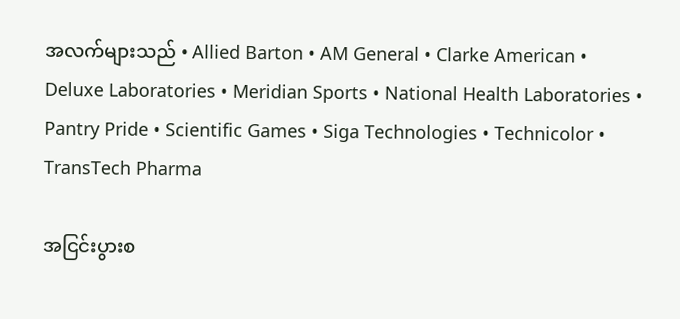အလက်များသည် • Allied Barton • AM General • Clarke American • Deluxe Laboratories • Meridian Sports • National Health Laboratories • Pantry Pride • Scientific Games • Siga Technologies • Technicolor • TransTech Pharma

အငြင်းပွားစ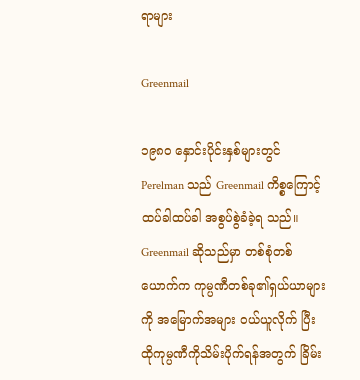ရာများ

Greenmail

၁၉၈၀ နှောင်းပိုင်းနှစ်များတွင် Perelman သည် Greenmail ကိစ္စကြောင့် ထပ်ခါထပ်ခါ အစွပ်စွဲခံခဲ့ရ သည်။ Greenmail ဆိုသည်မှာ တစ်စုံတစ်ယောက်က ကုမ္ပဏီတစ်ခု၏ရှယ်ယာများကို အမြောက်အများ ဝယ်ယူလိုက် ပြီး ထိုကုမ္ပဏီကိုသိမ်းပိုက်ရန်အတွက် ခြိမ်း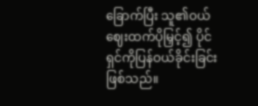ခြောက်ပြီး သူ၏ဝယ်ဈေးထက်ပိုမြှင့်၍ ပိုင်ရှင်ကိုပြန်ဝယ်ခိုင်းခြင်းဖြစ်သည်။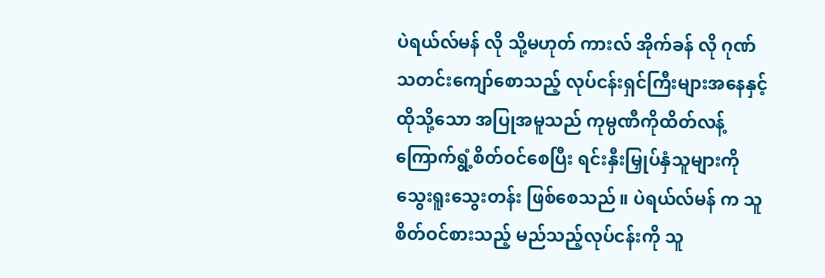ပဲရယ်လ်မန် လို သို့မဟုတ် ကားလ် အိုက်ခန် လို ဂုဏ်သတင်းကျော်စောသည့် လုပ်ငန်းရှင်ကြီးများအနေနှင့် ထိုသို့သော အပြုအမူသည် ကုမ္ပဏီကိုထိတ်လန့်ကြောက်ရွံ့စိတ်ဝင်စေပြီး ရင်းနှီးမြှုပ်နှံသူများကို သွေးရူးသွေးတန်း ဖြစ်စေသည်။ ပဲရယ်လ်မန် က သူစိတ်ဝင်စားသည့် မည်သည့်လုပ်ငန်းကို သူ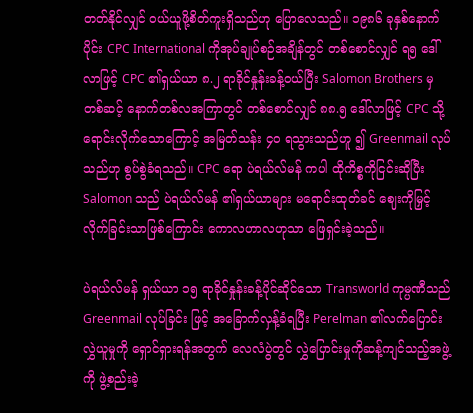တတ်နိုင်လျှင် ဝယ်ယူဖို့စိတ်ကူးရှိသည်ဟု ပြောလေသည်။ ၁၉၈၆ ခုနှစ်နောက်ပိုင်း CPC International ကိုအုပ်ချုပ်စဉ်အချိန်တွင် တစ်စောင်လျှင် ရ၅ ဒေါ်လာဖြင့် CPC ၏ရှယ်ယာ ၈.၂ ရာခိုင်နှုန်းခန့်ဝယ်ပြီး Salomon Brothers မှတစ်ဆင့် နောက်တစ်လအကြာတွင် တစ်စောင်လျှင် ၈၈.၅ ဒေါ်လာဖြင့် CPC သို့ရောင်းလိုက်သောကြောင့် အမြတ်သန်း ၄၀ ရသွားသည်ဟူ ၍ Greenmail လုပ်သည်ဟု စွပ်စွဲခံရသည်။ CPC ရော ပဲရယ်လ်မန် ကပါ ထိုကိစ္စကိုငြင်းဆိုပြီး Salomon သည် ပဲရယ်လ်မန် ၏ရှယ်ယာများ မရောင်းထုတ်ခင် ဈေးကိုမြှင့်လိုက်ခြင်းသာဖြစ်ကြောင်း ကောလဟာလဟုသာ ဖြေရှင်းခဲ့သည်။

ပဲရယ်လ်မန် ရှယ်ယာ ၁၅ ရာခိုင်နှုန်းခန့်ပိုင်ဆိုင်သော Transworld ကုမ္ပဏီသည် Greenmail လုပ်ခြင်း ဖြင့် အခြောက်လှန့်ခံရပြီး Perelman ၏လက်ပြောင်းလွှဲယူမှုကို ရှောင်ရှားရန်အတွက် လေလံပွဲတွင် လွှဲပြောင်းမှုကိုဆန့်ကျင်သည့်အဖွဲ့ကို ဖွဲ့စည်းခဲ့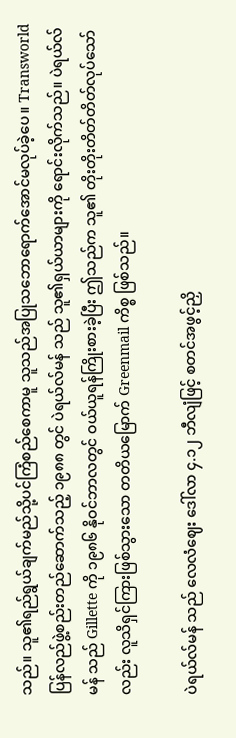သည်။ သူ၏ရည်ရွယ်ချက်မည်သို့ပင်ကြံစည်စေကာမူ သူသည်အပြုသဘောရောက်အောင်မလုပ်ခဲ့ပေ။ Transworld ပြန်လည်ဖွဲ့စည်းတည်ဆောက်သည့် ၁၉၈၈ တွင် ပဲရယ်လ်မန် သည် သူ၏ရှယ်ယာများကို ရောင်းလိုက်သည်။ ပဲရယ်လ်မန် သည် Gillette ကို ၁၉၈၆ နိုဝင်ဘာလတွင် ဝယ်ယူရန်ကြိုးစားခဲ့ပြီး ဤသည်က သူ၏ တိုးတိုးတိတ်တိတ်လုပ်သော်လည်း လူသိရှင်ကြားဖြစ်သွားသော တတိယမြောက် Greenmail ကိစ္စ ဖြစ်သည်။

ပဲရယ်လ်မန် သည် လေလံဈေး ဒေါ်လာ ၄.၁၂ ဘီလျံဖြင့် စတင်အဖွင့်ညှိ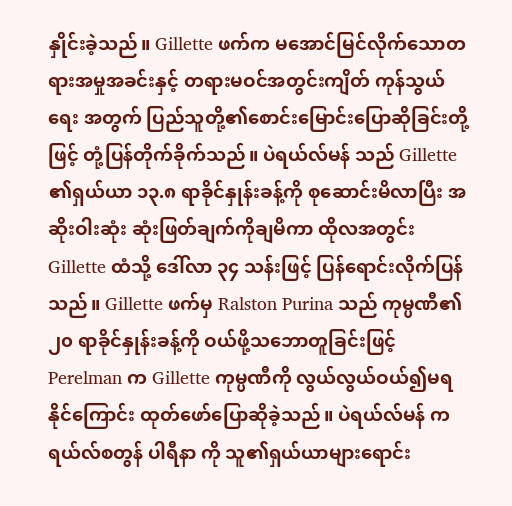နှိုင်းခဲ့သည်။ Gillette ဖက်က မအောင်မြင်လိုက်သောတရားအမှုအခင်းနှင့် တရားမဝင်အတွင်းကျိတ် ကုန်သွယ်ရေး အတွက် ပြည်သူတို့၏စောင်းမြောင်းပြောဆိုခြင်းတို့ဖြင့် တုံ့ပြန်တိုက်ခိုက်သည်။ ပဲရယ်လ်မန် သည် Gillette ၏ရှယ်ယာ ၁၃.၈ ရာခိုင်နှုန်းခန့်ကို စုဆောင်းမိလာပြီး အဆိုးဝါးဆုံး ဆုံးဖြတ်ချက်ကိုချမိကာ ထိုလအတွင်း Gillette ထံသို့ ဒေါ်လာ ၃၄ သန်းဖြင့် ပြန်ရောင်းလိုက်ပြန်သည်။ Gillette ဖက်မှ Ralston Purina သည် ကုမ္ပဏီ၏ ၂၀ ရာခိုင်နှုန်းခန့်ကို ဝယ်ဖို့သဘောတူခြင်းဖြင့် Perelman က Gillette ကုမ္ပဏီကို လွယ်လွယ်ဝယ်၍မရနိုင်ကြောင်း ထုတ်ဖော်ပြောဆိုခဲ့သည်။ ပဲရယ်လ်မန် က ရယ်လ်စတွန် ပါရီနာ ကို သူ၏ရှယ်ယာများရောင်း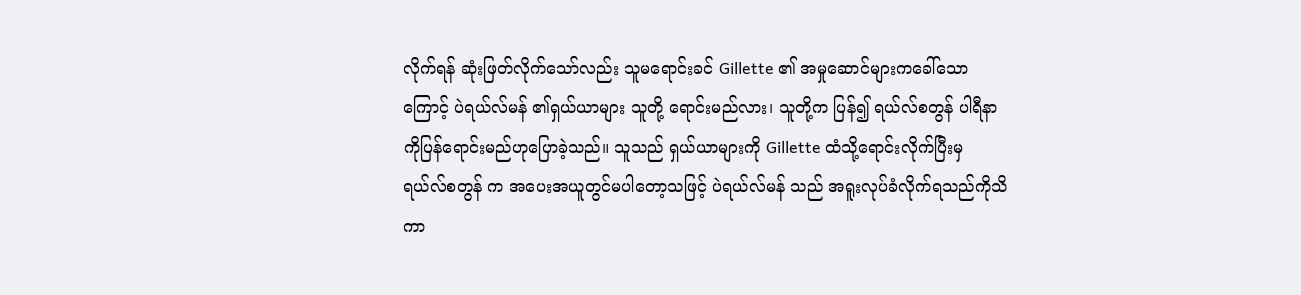လိုက်ရန် ဆုံးဖြတ်လိုက်သော်လည်း သူမရောင်းခင် Gillette ၏ အမှုဆောင်များကခေါ်သောကြောင့် ပဲရယ်လ်မန် ၏ရှယ်ယာများ သူတို့ ရောင်းမည်လား၊ သူတို့က ပြန်၍ ရယ်လ်စတွန် ပါရီနာ ကိုပြန်ရောင်းမည်ဟုပြောခဲ့သည်။ သူသည် ရှယ်ယာများကို Gillette ထံသို့ရောင်းလိုက်ပြီးမှ ရယ်လ်စတွန် က အပေးအယူတွင်မပါတော့သဖြင့် ပဲရယ်လ်မန် သည် အရူးလုပ်ခံလိုက်ရသည်ကိုသိကာ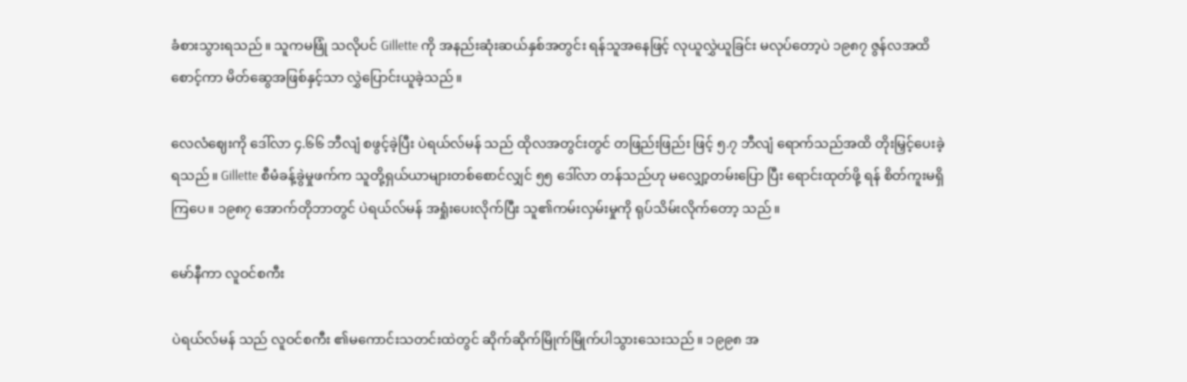ခံစားသွားရသည်။ သူကမဖြုံ သလိုပင် Gillette ကို အနည်းဆုံးဆယ်နှစ်အတွင်း ရန်သူအနေဖြင့် လုယူလွှဲယူခြင်း မလုပ်တော့ပဲ ၁၉၈၇ ဇွန်လအထိစောင့်ကာ မိတ်ဆွေအဖြစ်နှင့်သာ လွှဲပြောင်းယူခဲ့သည်။

လေလံဈေးကို ဒေါ်လာ ၄.၆၆ ဘီလျံ စဖွင့်ခဲ့ပြီး ပဲရယ်လ်မန် သည် ထိုလအတွင်းတွင် တဖြည်းဖြည်း ဖြင့် ၅.၇ ဘီလျံ ရောက်သည်အထိ တိုးမြှင့်ပေးခဲ့ရသည်။ Gillette စီမံခန့်ခွဲမှုဖက်က သူတို့ရှယ်ယာများတစ်စောင်လျှင် ၅၅ ဒေါ်လာ တန်သည်ဟု မလျှော့တမ်းပြော ပြီး ရောင်းထုတ်ဖို့ ရန် စိတ်ကူးမရှိကြပေ။ ၁၉၈၇ အောက်တိုဘာတွင် ပဲရယ်လ်မန် အရှုံးပေးလိုက်ပြီး သူ၏ကမ်းလှမ်းမှုကို ရုပ်သိမ်းလိုက်တော့ သည်။

မော်နီကာ လူဝင်စကီး

ပဲရယ်လ်မန် သည် လူဝင်စကီး ၏မကောင်းသတင်းထဲတွင် ဆိုက်ဆိုက်မြိုက်မြိုက်ပါသွားသေးသည်။ ၁၉၉၈ အ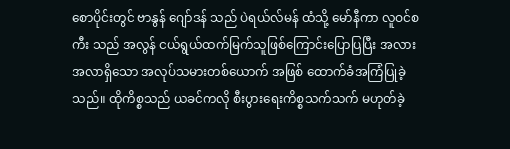စောပိုင်းတွင် ဗာနွန် ဂျော်ဒန် သည် ပဲရယ်လ်မန် ထံသို့ မော်နီကာ လူဝင်စကီး သည် အလွန် ငယ်ရွယ်ထက်မြက်သူဖြစ်ကြောင်းပြောပြပြီး အလားအလာရှိသော အလုပ်သမားတစ်ယောက် အဖြစ် ထောက်ခံအကြံပြုခဲ့သည်။ ထိုကိစ္စသည် ယခင်ကလို စီးပွားရေးကိစ္စသက်သက် မဟုတ်ခဲ့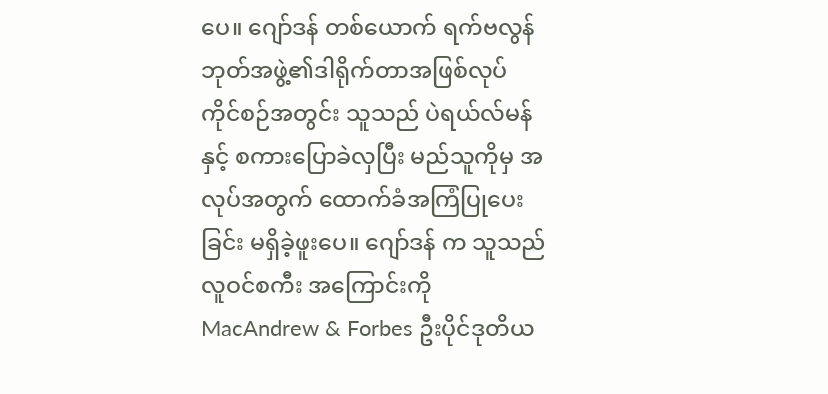ပေ။ ဂျော်ဒန် တစ်ယောက် ရက်ဗလွန် ဘုတ်အဖွဲ့၏ဒါရိုက်တာအဖြစ်လုပ်ကိုင်စဉ်အတွင်း သူသည် ပဲရယ်လ်မန် နှင့် စကားပြောခဲလှပြီး မည်သူကိုမှ အလုပ်အတွက် ထောက်ခံအကြံပြုပေးခြင်း မရှိခဲ့ဖူးပေ။ ဂျော်ဒန် က သူသည် လူဝင်စကီး အကြောင်းကို MacAndrew & Forbes ဦးပိုင်ဒုတိယ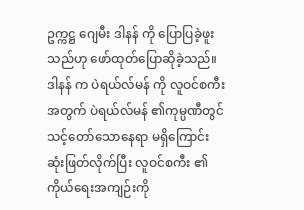ဥက္ကဋ္ဌ ဂျေမီး ဒါနန် ကို ပြောပြခဲ့ဖူးသည်ဟု ဖော်ထုတ်ပြောဆိုခဲ့သည်။ ဒါနန် က ပဲရယ်လ်မန် ကို လူဝင်စကီး အတွက် ပဲရယ်လ်မန် ၏ကုမ္ပဏီတွင် သင့်တော်သောနေရာ မရှိကြောင်း ဆုံးဖြတ်လိုက်ပြီး လူဝင်စကီး ၏ကိုယ်ရေးအကျဉ်းကို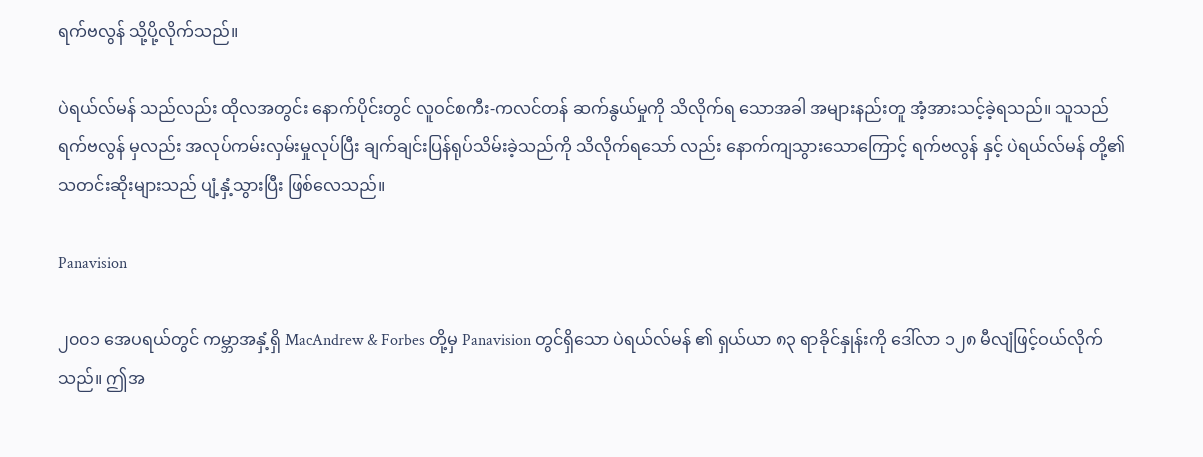ရက်ဗလွန် သို့ပို့လိုက်သည်။

ပဲရယ်လ်မန် သည်လည်း ထိုလအတွင်း နောက်ပိုင်းတွင် လူဝင်စကီး-ကလင်တန် ဆက်နွယ်မှုကို သိလိုက်ရ သောအခါ အများနည်းတူ အံ့အားသင့်ခဲ့ရသည်။ သူသည် ရက်ဗလွန် မှလည်း အလုပ်ကမ်းလှမ်းမှုလုပ်ပြီး ချက်ချင်းပြန်ရုပ်သိမ်းခဲ့သည်ကို သိလိုက်ရသော် လည်း နောက်ကျသွားသောကြောင့် ရက်ဗလွန် နှင့် ပဲရယ်လ်မန် တို့၏သတင်းဆိုးများသည် ပျံ့နှံ့သွားပြီး ဖြစ်လေသည်။

Panavision

၂၀၀၁ အေပရယ်တွင် ကမ္ဘာအနှံ့ရှိ MacAndrew & Forbes တို့မှ Panavision တွင်ရှိသော ပဲရယ်လ်မန် ၏ ရှယ်ယာ ၈၃ ရာခိုင်နှုန်းကို ဒေါ်လာ ၁၂၈ မီလျံဖြင့်ဝယ်လိုက်သည်။ ဤအ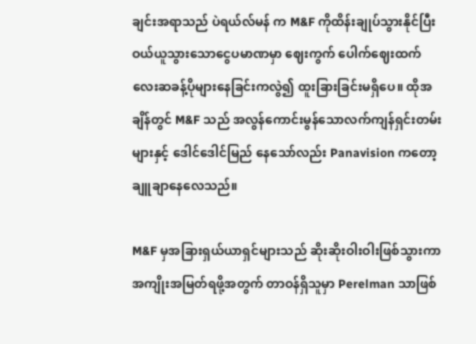ချင်းအရာသည် ပဲရယ်လ်မန် က M&F ကိုထိန်းချုပ်သွားနိုင်ပြီး ဝယ်ယူသွားသောငွေပမာဏမှာ ဈေးကွက် ပေါက်ဈေးထက် လေးဆခန့်ပိုများနေခြင်းကလွဲ၍ ထူးခြားခြင်းမရှိပေ။ ထိုအချိန်တွင် M&F သည် အလွန်ကောင်းမွန်သောလက်ကျန်ရှင်းတမ်းများနှင့် ဒေါင်ဒေါင်မြည် နေသော်လည်း Panavision ကတော့ချူချာနေလေသည်။

M&F မှအခြားရှယ်ယာရှင်များသည် ဆိုးဆိုးဝါးဝါးဖြစ်သွားကာ အကျိုးအမြတ်ရဖို့အတွက် တာဝန်ရှိသူမှာ Perelman သာဖြစ်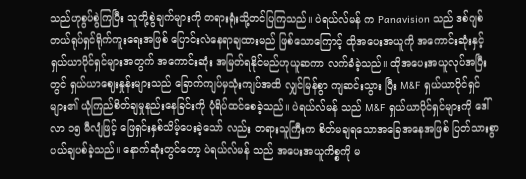သည်ဟုစွပ်စွဲကြပြီး သူတို့စွဲချက်များကို တရားရုံးသို့တင်ပြကြသည်။ ပဲရယ်လ်မန် က Panavision သည် ဒစ်ဂျစ်တယ်ရုပ်ရှင်ရိုက်ကူးရေးအဖြစ် ပြောင်းလဲနေရာချထားမည် ဖြစ်သောကြောင့် ထိုအပေးအယူကို အကောင်းဆုံးနှင့်ရှယ်ယာပိုင်ရှင်များအတွက် အကောင်းဆုံး အမြတ်ရနိုင်မည်ဟုယူဆကာ လက်ခံခဲ့သည်။ ထိုအပေးအယူလုပ်အပြီးတွင် ရှယ်ယာဈေးနှုန်းများသည် ခြောက်ကျပ်မှသုံးကျပ်အထိ လျှင်မြန်စွာ ကျဆင်းသွား ပြီး M&F ရှယ်ယာပိုင်ရှင်များ၏ ယုံကြည်စိတ်ချမှုနည်းနေခြင်းကို ပုံရိပ်ထင်စေခဲ့သည်။ ပဲရယ်လ်မန် သည် M&F ရှယ်ယာပိုင်ရှင်များကို ဒေါ်လာ ၁၅ မီလျံဖြင့် ဖြေရှင်းနှစ်သိမ့်ပေးခဲ့သော် လည်း တရားသူကြီးက စိတ်မချရသောအခြေအနေအဖြစ် ပြတ်သားစွာပယ်ချပစ်ခဲ့သည်။ နောက်ဆုံးတွင်တော့ ပဲရယ်လ်မန် သည် အပေးအယူကိစ္စကို မ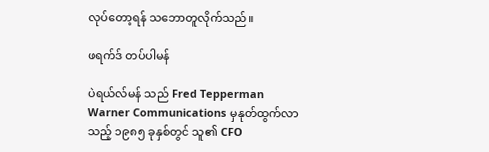လုပ်တော့ရန် သဘောတူလိုက်သည်။

ဖရက်ဒ် တပ်ပါမန်

ပဲရယ်လ်မန် သည် Fred Tepperman Warner Communications မှနုတ်ထွက်လာသည့် ၁၉၈၅ ခုနှစ်တွင် သူ၏ CFO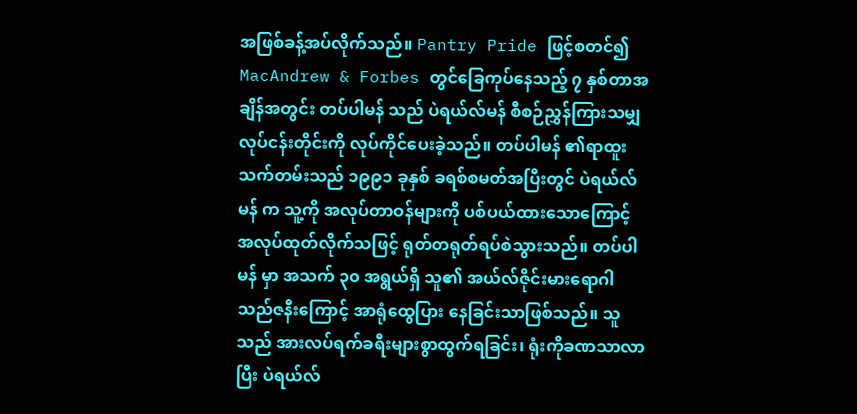အဖြစ်ခန့်အပ်လိုက်သည်။ Pantry Pride ဖြင့်စတင်၍ MacAndrew & Forbes တွင်ခြေကုပ်နေသည့် ၇ နှစ်တာအချိန်အတွင်း တပ်ပါမန် သည် ပဲရယ်လ်မန် စီစဉ်ညွှန်ကြားသမျှလုပ်ငန်းတိုင်းကို လုပ်ကိုင်ပေးခဲ့သည်။ တပ်ပါမန် ၏ရာထူးသက်တမ်းသည် ၁၉၉၁ ခုနှစ် ခရစ်စမတ်အပြီးတွင် ပဲရယ်လ်မန် က သူ့ကို အလုပ်တာဝန်များကို ပစ်ပယ်ထားသောကြောင့် အလုပ်ထုတ်လိုက်သဖြင့် ရုတ်တရုတ်ရပ်စဲသွားသည်။ တပ်ပါမန် မှာ အသက် ၃၀ အရွယ်ရှိ သူ၏ အယ်လ်ဇိုင်းမားရောဂါသည်ဇနီးကြောင့် အာရုံထွေပြား နေခြင်းသာဖြစ်သည်။ သူသည် အားလပ်ရက်ခရီးများစွာထွက်ရခြင်း၊ ရုံးကိုခဏသာလာပြီး ပဲရယ်လ်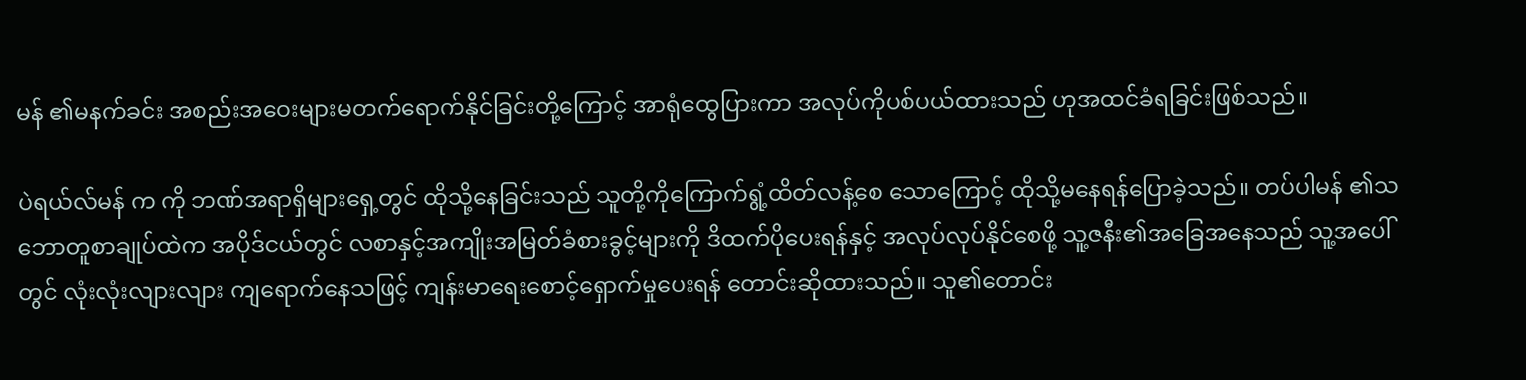မန် ၏မနက်ခင်း အစည်းအဝေးများမတက်ရောက်နိုင်ခြင်းတို့ကြောင့် အာရုံထွေပြားကာ အလုပ်ကိုပစ်ပယ်ထားသည် ဟုအထင်ခံရခြင်းဖြစ်သည်။

ပဲရယ်လ်မန် က ကို ဘဏ်အရာရှိများရှေ့တွင် ထိုသို့နေခြင်းသည် သူတို့ကိုကြောက်ရွံ့ထိတ်လန့်စေ သောကြောင့် ထိုသို့မနေရန်ပြောခဲ့သည်။ တပ်ပါမန် ၏သဘောတူစာချုပ်ထဲက အပိုဒ်ငယ်တွင် လစာနှင့်အကျိုးအမြတ်ခံစားခွင့်များကို ဒိထက်ပိုပေးရန်နှင့် အလုပ်လုပ်နိုင်စေဖို့ သူ့ဇနီး၏အခြေအနေသည် သူ့အပေါ်တွင် လုံးလုံးလျားလျား ကျရောက်နေသဖြင့် ကျန်းမာရေးစောင့်ရှောက်မှုပေးရန် တောင်းဆိုထားသည်။ သူ၏တောင်း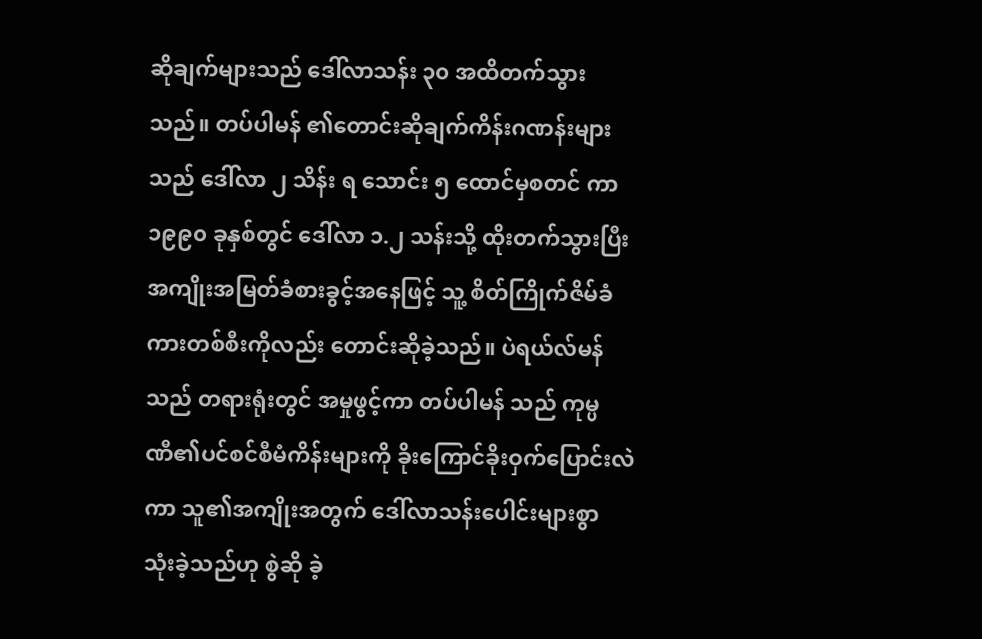ဆိုချက်များသည် ဒေါ်လာသန်း ၃၀ အထိတက်သွားသည်။ တပ်ပါမန် ၏တောင်းဆိုချက်ကိန်းဂဏန်းများသည် ဒေါ်လာ ၂ သိန်း ရ သောင်း ၅ ထောင်မှစတင် ကာ ၁၉၉၀ ခုနှစ်တွင် ဒေါ်လာ ၁.၂ သန်းသို့ ထိုးတက်သွားပြီး အကျိုးအမြတ်ခံစားခွင့်အနေဖြင့် သူ့ စိတ်ကြိုက်ဇိမ်ခံကားတစ်စီးကိုလည်း တောင်းဆိုခဲ့သည်။ ပဲရယ်လ်မန် သည် တရားရုံးတွင် အမှုဖွင့်ကာ တပ်ပါမန် သည် ကုမ္ပဏီ၏ပင်စင်စီမံကိန်းများကို ခိုးကြောင်ခိုးဝှက်ပြောင်းလဲကာ သူ၏အကျိုးအတွက် ဒေါ်လာသန်းပေါင်းများစွာ သုံးခဲ့သည်ဟု စွဲဆို ခဲ့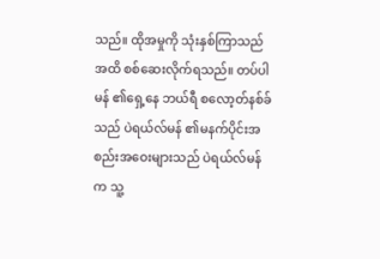သည်။ ထိုအမှုကို သုံးနှစ်ကြာသည်အထိ စစ်ဆေးလိုက်ရသည်။ တပ်ပါမန် ၏ရှေ့နေ ဘယ်ရီ စလော့တ်နစ်ခ် သည် ပဲရယ်လ်မန် ၏မနက်ပိုင်းအစည်းအဝေးများသည် ပဲရယ်လ်မန် က သူ့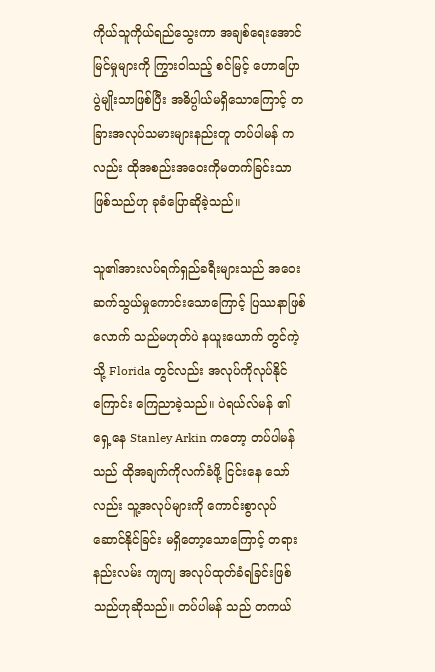ကိုယ်သူကိုယ်ရည်သွေးကာ အချစ်ရေးအောင်မြင်မှုများကို ကြွားဝါသည့် စင်မြင့် ဟောပြောပွဲမျိုးသာဖြစ်ပြီး အဓိပ္ပါယ်မရှိသောကြောင့် တခြားအလုပ်သမားများနည်းတူ တပ်ပါမန် က လည်း ထိုအစည်းအဝေးကိုမတက်ခြင်းသာဖြစ်သည်ဟု ခုခံပြောဆိုခဲ့သည်။

သူ၏အားလပ်ရက်ရှည်ခရီးများသည် အဝေးဆက်သွယ်မှုကောင်းသောကြောင့် ပြဿနာဖြစ်လောက် သည်မဟုတ်ပဲ နယူးယောက် တွင်ကဲ့သို့ Florida တွင်လည်း အလုပ်ကိုလုပ်နိုင်ကြောင်း ကြေညာခဲ့သည်။ ပဲရယ်လ်မန် ၏ရှေ့နေ Stanley Arkin ကတော့ တပ်ပါမန် သည် ထိုအချက်ကိုလက်ခံဖို့ ငြင်းနေ သော်လည်း သူ့အလုပ်များကို ကောင်းစွာလုပ်ဆောင်နိုင်ခြင်း မရှိတော့သောကြောင့် တရားနည်းလမ်း ကျကျ အလုပ်ထုတ်ခံရခြင်းဖြစ်သည်ဟုဆိုသည်။ တပ်ပါမန် သည် တကယ်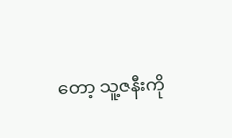တော့ သူ့ဇနီးကို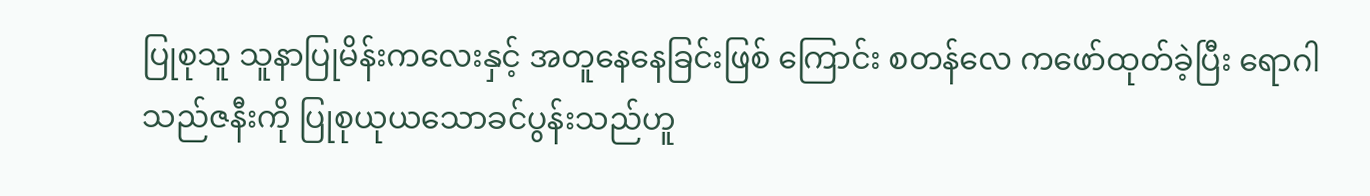ပြုစုသူ သူနာပြုမိန်းကလေးနှင့် အတူနေနေခြင်းဖြစ် ကြောင်း စတန်လေ ကဖော်ထုတ်ခဲ့ပြီး ရောဂါသည်ဇနီးကို ပြုစုယုယသောခင်ပွန်းသည်ဟူ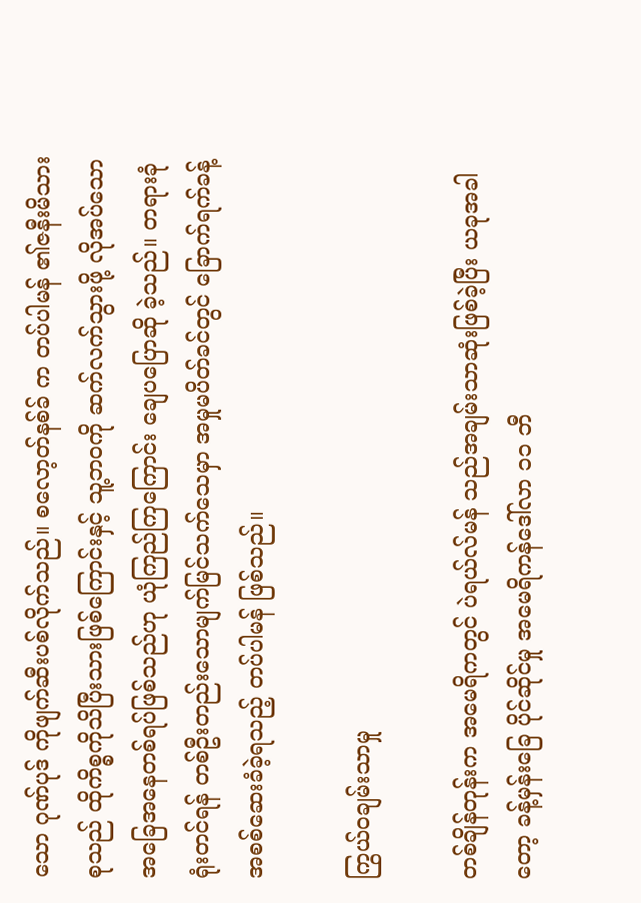သော ဂုဏ်ပုဒ် ကိုဖျက်ဆီးပစ်လိုက်သည်။ စလော့တ်နစ်ခ် က တပ်ပါမန် ၏ဇနီးမိသားစုသည် ထိုကိစ္စကိုသိပြီးသားဖြစ်ကြောင်းနှင့် သူ့ဘဝကို ဆက်လက်သွားဖို့ လိုအပ်သောအခြေအနေတစ်ရပ်ဖြစ်သည်ဟု ယုံကြည်ကြကြောင်း ချေပပြောဆို ခဲ့သည်။ တရားခုံရုံးတင်ရန် တစ်ဦးတည်းသောမျက်မြင်သက်သေမှာ အမှုမပိတ်ခင်တွင် ခြောက်ရက်ခန့် အစစ်ဆေးခံခဲ့ရသည့် တပ်ပါမန် ဖြစ်သည်။

ကြွယ်ဝချမ်းသာမှု

တစ်ချိန်တုန်းက အမေရိကတွင် ပဲရယ်လ်မန် သည်အချမ်းသာဆုံးဖြစ်ခဲ့ပြီး ယခုအခါတော့ ခန့်မှန်းခြေ ပိုင်ဆိုင်မှု အမေရိကန်ဒေါ်လာ ၁၁ ဘီ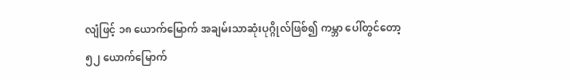လျံဖြင့် ၁၈ ယောက်မြောက် အချမ်းသာဆုံးပုဂ္ဂိုလ်ဖြစ်၍ ကမ္ဘာ ပေါ်တွင်တော့ ၅၂ ယောက်မြောက်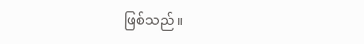ဖြစ်သည်။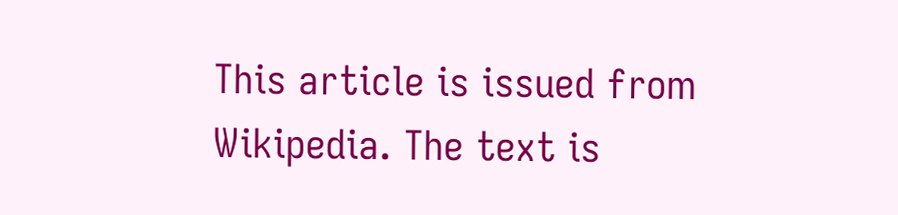This article is issued from Wikipedia. The text is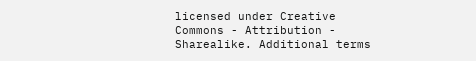licensed under Creative Commons - Attribution - Sharealike. Additional terms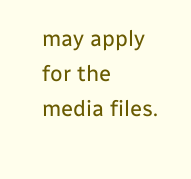may apply for the media files.